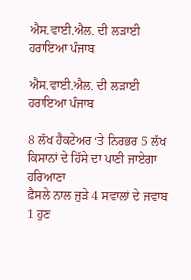ਐਸ.ਵਾਈ.ਐਲ. ਦੀ ਲੜਾਈ ਹਰਾਇਆ ਪੰਜਾਬ

ਐਸ.ਵਾਈ.ਐਲ. ਦੀ ਲੜਾਈ ਹਰਾਇਆ ਪੰਜਾਬ

8 ਲੱਖ ਹੈਕਟੇਅਰ ‘ਤੇ ਨਿਰਭਰ 5 ਲੱਖ ਕਿਸਾਨਾਂ ਦੇ ਹਿੱਸੇ ਦਾ ਪਾਣੀ ਜਾਏਗਾ ਹਰਿਆਣਾ
ਫ਼ੈਸਲੇ ਨਾਲ ਜੁੜੇ 4 ਸਵਾਲਾਂ ਦੇ ਜਵਾਬ
1 ਹੁਣ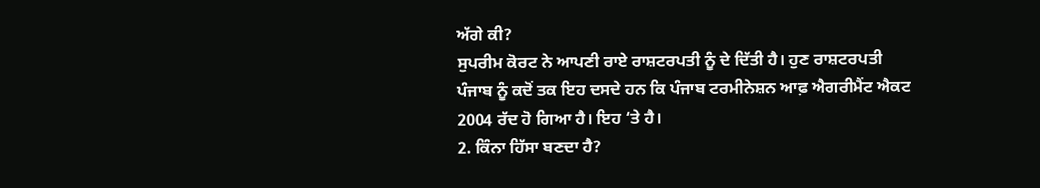ਅੱਗੇ ਕੀ?
ਸੁਪਰੀਮ ਕੋਰਟ ਨੇ ਆਪਣੀ ਰਾਏ ਰਾਸ਼ਟਰਪਤੀ ਨੂੰ ਦੇ ਦਿੱਤੀ ਹੈ। ਹੁਣ ਰਾਸ਼ਟਰਪਤੀ ਪੰਜਾਬ ਨੂੰ ਕਦੋਂ ਤਕ ਇਹ ਦਸਦੇ ਹਨ ਕਿ ਪੰਜਾਬ ਟਰਮੀਨੇਸ਼ਨ ਆਫ਼ ਐਗਰੀਮੈਂਟ ਐਕਟ 2004 ਰੱਦ ਹੋ ਗਿਆ ਹੈ। ਇਹ ‘ਤੇ ਹੈ।
2. ਕਿੰਨਾ ਹਿੱਸਾ ਬਣਦਾ ਹੈ?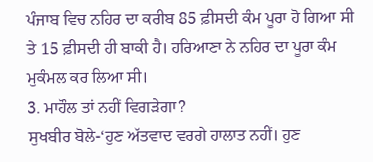ਪੰਜਾਬ ਵਿਚ ਨਹਿਰ ਦਾ ਕਰੀਬ 85 ਫ਼ੀਸਦੀ ਕੰਮ ਪੂਰਾ ਹੋ ਗਿਆ ਸੀ ਤੇ 15 ਫ਼ੀਸਦੀ ਹੀ ਬਾਕੀ ਹੈ। ਹਰਿਆਣਾ ਨੇ ਨਹਿਰ ਦਾ ਪੂਰਾ ਕੰਮ ਮੁਕੰਮਲ ਕਰ ਲਿਆ ਸੀ।
3. ਮਾਹੌਲ ਤਾਂ ਨਹੀਂ ਵਿਗੜੇਗਾ?
ਸੁਖਬੀਰ ਬੋਲੇ-‘ਹੁਣ ਅੱਤਵਾਦ ਵਰਗੇ ਹਾਲਾਤ ਨਹੀਂ। ਹੁਣ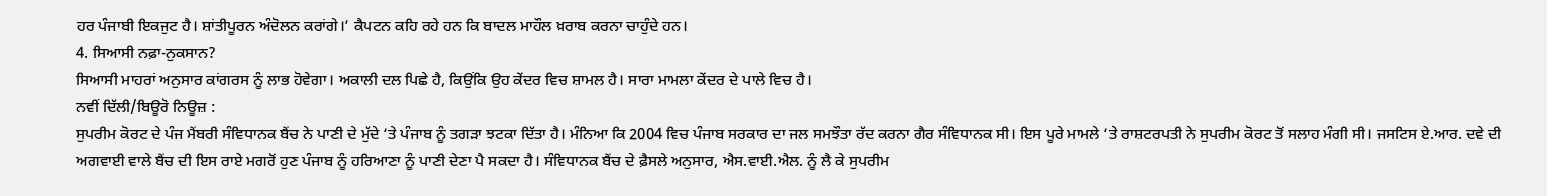ਹਰ ਪੰਜਾਬੀ ਇਕਜੁਟ ਹੈ। ਸ਼ਾਂਤੀਪੂਰਨ ਅੰਦੋਲਨ ਕਰਾਂਗੇ।’ ਕੈਪਟਨ ਕਹਿ ਰਹੇ ਹਨ ਕਿ ਬਾਦਲ ਮਾਹੌਲ ਖ਼ਰਾਬ ਕਰਨਾ ਚਾਹੁੰਦੇ ਹਨ।
4. ਸਿਆਸੀ ਨਫ਼ਾ-ਨੁਕਸਾਨ?
ਸਿਆਸੀ ਮਾਹਰਾਂ ਅਨੁਸਾਰ ਕਾਂਗਰਸ ਨੂੰ ਲਾਭ ਹੋਵੇਗਾ। ਅਕਾਲੀ ਦਲ ਪਿਛੇ ਹੈ, ਕਿਉਂਕਿ ਉਹ ਕੇਂਦਰ ਵਿਚ ਸ਼ਾਮਲ ਹੈ। ਸਾਰਾ ਮਾਮਲਾ ਕੇਂਦਰ ਦੇ ਪਾਲੇ ਵਿਚ ਹੈ।
ਨਵੀਂ ਦਿੱਲੀ/ਬਿਊਰੋ ਨਿਊਜ਼ :
ਸੁਪਰੀਮ ਕੋਰਟ ਦੇ ਪੰਜ ਮੈਂਬਰੀ ਸੰਵਿਧਾਨਕ ਬੈਂਚ ਨੇ ਪਾਣੀ ਦੇ ਮੁੱਦੇ ‘ਤੇ ਪੰਜਾਬ ਨੂੰ ਤਗੜਾ ਝਟਕਾ ਦਿੱਤਾ ਹੈ। ਮੰਨਿਆ ਕਿ 2004 ਵਿਚ ਪੰਜਾਬ ਸਰਕਾਰ ਦਾ ਜਲ ਸਮਝੌਤਾ ਰੱਦ ਕਰਨਾ ਗੈਰ ਸੰਵਿਧਾਨਕ ਸੀ। ਇਸ ਪੂਰੇ ਮਾਮਲੇ ‘ਤੇ ਰਾਸ਼ਟਰਪਤੀ ਨੇ ਸੁਪਰੀਮ ਕੋਰਟ ਤੋਂ ਸਲਾਹ ਮੰਗੀ ਸੀ। ਜਸਟਿਸ ਏ.ਆਰ. ਦਵੇ ਦੀ ਅਗਵਾਈ ਵਾਲੇ ਬੈਂਚ ਦੀ ਇਸ ਰਾਏ ਮਗਰੋਂ ਹੁਣ ਪੰਜਾਬ ਨੂੰ ਹਰਿਆਣਾ ਨੂੰ ਪਾਣੀ ਦੇਣਾ ਪੈ ਸਕਦਾ ਹੈ। ਸੰਵਿਧਾਨਕ ਬੈਂਚ ਦੇ ਫ਼ੈਸਲੇ ਅਨੁਸਾਰ, ਐਸ.ਵਾਈ.ਐਲ. ਨੂੰ ਲੈ ਕੇ ਸੁਪਰੀਮ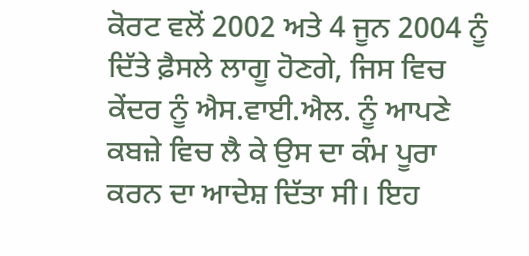ਕੋਰਟ ਵਲੋਂ 2002 ਅਤੇ 4 ਜੂਨ 2004 ਨੂੰ ਦਿੱਤੇ ਫ਼ੈਸਲੇ ਲਾਗੂ ਹੋਣਗੇ, ਜਿਸ ਵਿਚ ਕੇਂਦਰ ਨੂੰ ਐਸ.ਵਾਈ.ਐਲ. ਨੂੰ ਆਪਣੇ ਕਬਜ਼ੇ ਵਿਚ ਲੈ ਕੇ ਉਸ ਦਾ ਕੰਮ ਪੂਰਾ ਕਰਨ ਦਾ ਆਦੇਸ਼ ਦਿੱਤਾ ਸੀ। ਇਹ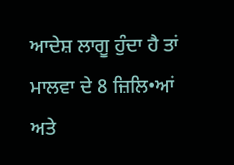ਆਦੇਸ਼ ਲਾਗੂ ਹੁੰਦਾ ਹੈ ਤਾਂ ਮਾਲਵਾ ਦੇ 8 ਜ਼ਿਲਿ•ਆਂ ਅਤੇ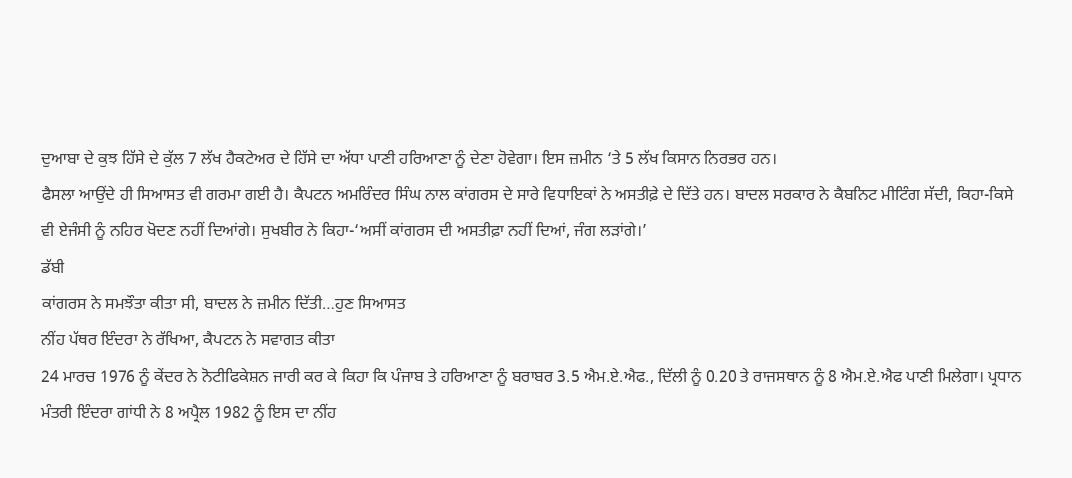ਦੁਆਬਾ ਦੇ ਕੁਝ ਹਿੱਸੇ ਦੇ ਕੁੱਲ 7 ਲੱਖ ਹੈਕਟੇਅਰ ਦੇ ਹਿੱਸੇ ਦਾ ਅੱਧਾ ਪਾਣੀ ਹਰਿਆਣਾ ਨੂੰ ਦੇਣਾ ਹੋਵੇਗਾ। ਇਸ ਜ਼ਮੀਨ ‘ਤੇ 5 ਲੱਖ ਕਿਸਾਨ ਨਿਰਭਰ ਹਨ।
ਫੈਸਲਾ ਆਉਂਦੇ ਹੀ ਸਿਆਸਤ ਵੀ ਗਰਮਾ ਗਈ ਹੈ। ਕੈਪਟਨ ਅਮਰਿੰਦਰ ਸਿੰਘ ਨਾਲ ਕਾਂਗਰਸ ਦੇ ਸਾਰੇ ਵਿਧਾਇਕਾਂ ਨੇ ਅਸਤੀਫ਼ੇ ਦੇ ਦਿੱਤੇ ਹਨ। ਬਾਦਲ ਸਰਕਾਰ ਨੇ ਕੈਬਨਿਟ ਮੀਟਿੰਗ ਸੱਦੀ, ਕਿਹਾ-ਕਿਸੇ ਵੀ ਏਜੰਸੀ ਨੂੰ ਨਹਿਰ ਖੋਦਣ ਨਹੀਂ ਦਿਆਂਗੇ। ਸੁਖਬੀਰ ਨੇ ਕਿਹਾ-‘ਅਸੀਂ ਕਾਂਗਰਸ ਦੀ ਅਸਤੀਫ਼ਾ ਨਹੀਂ ਦਿਆਂ, ਜੰਗ ਲੜਾਂਗੇ।’
ਡੱਬੀ
ਕਾਂਗਰਸ ਨੇ ਸਮਝੌਤਾ ਕੀਤਾ ਸੀ, ਬਾਦਲ ਨੇ ਜ਼ਮੀਨ ਦਿੱਤੀ…ਹੁਣ ਸਿਆਸਤ
ਨੀਂਹ ਪੱਥਰ ਇੰਦਰਾ ਨੇ ਰੱਖਿਆ, ਕੈਪਟਨ ਨੇ ਸਵਾਗਤ ਕੀਤਾ
24 ਮਾਰਚ 1976 ਨੂੰ ਕੇਂਦਰ ਨੇ ਨੋਟੀਫਿਕੇਸ਼ਨ ਜਾਰੀ ਕਰ ਕੇ ਕਿਹਾ ਕਿ ਪੰਜਾਬ ਤੇ ਹਰਿਆਣਾ ਨੂੰ ਬਰਾਬਰ 3.5 ਐਮ.ਏ.ਐਫ., ਦਿੱਲੀ ਨੂੰ 0.20 ਤੇ ਰਾਜਸਥਾਨ ਨੂੰ 8 ਐਮ.ਏ.ਐਫ ਪਾਣੀ ਮਿਲੇਗਾ। ਪ੍ਰਧਾਨ ਮੰਤਰੀ ਇੰਦਰਾ ਗਾਂਧੀ ਨੇ 8 ਅਪ੍ਰੈਲ 1982 ਨੂੰ ਇਸ ਦਾ ਨੀਂਹ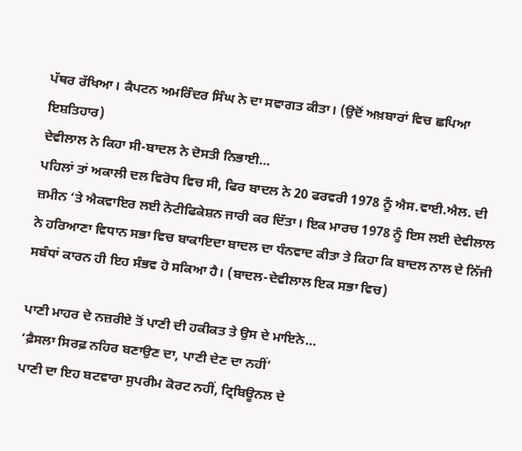ਪੱਥਰ ਰੱਖਿਆ। ਕੈਪਟਨ ਅਮਰਿੰਦਰ ਸਿੰਘ ਨੇ ਦਾ ਸਵਾਗਤ ਕੀਤਾ। (ਉਦੋਂ ਅਖ਼ਬਾਰਾਂ ਵਿਚ ਛਪਿਆ ਇਸ਼ਤਿਹਾਰ)
ਦੇਵੀਲਾਲ ਨੇ ਕਿਹਾ ਸੀ-ਬਾਦਲ ਨੇ ਦੋਸਤੀ ਨਿਭਾਈ…
ਪਹਿਲਾਂ ਤਾਂ ਅਕਾਲੀ ਦਲ ਵਿਰੋਧ ਵਿਚ ਸੀ, ਫਿਰ ਬਾਦਲ ਨੇ 20 ਫਰਵਰੀ 1978 ਨੂੰ ਐਸ.ਵਾਈ.ਐਲ. ਦੀ ਜ਼ਮੀਨ ‘ਤੇ ਐਕਵਾਇਰ ਲਈ ਨੋਟੀਫਿਕੇਸ਼ਨ ਜਾਰੀ ਕਰ ਦਿੱਤਾ। ਇਕ ਮਾਰਚ 1978 ਨੂੰ ਇਸ ਲਈ ਦੇਵੀਲਾਲ ਨੇ ਹਰਿਆਣਾ ਵਿਧਾਨ ਸਭਾ ਵਿਚ ਬਾਕਾਇਦਾ ਬਾਦਲ ਦਾ ਧੰਨਵਾਦ ਕੀਤਾ ਤੇ ਕਿਹਾ ਕਿ ਬਾਦਲ ਨਾਲ ਦੇ ਨਿੱਜੀ ਸਬੰਧਾਂ ਕਾਰਨ ਹੀ ਇਹ ਸੰਭਵ ਹੋ ਸਕਿਆ ਹੈ। (ਬਾਦਲ-ਦੇਵੀਲਾਲ ਇਕ ਸਭਾ ਵਿਚ)

ਪਾਣੀ ਮਾਹਰ ਦੇ ਨਜ਼ਰੀਏ ਤੋਂ ਪਾਣੀ ਦੀ ਹਕੀਕਤ ਤੇ ਉਸ ਦੇ ਮਾਇਨੇ…
‘ਫ਼ੈਸਲਾ ਸਿਰਫ਼ ਨਹਿਰ ਬਣਾਉਣ ਦਾ, ਪਾਣੀ ਦੇਣ ਦਾ ਨਹੀਂ’
ਪਾਣੀ ਦਾ ਇਹ ਬਟਵਾਰਾ ਸੁਪਰੀਮ ਕੋਰਟ ਨਹੀਂ, ਟ੍ਰਿਬਿਊਨਲ ਦੇ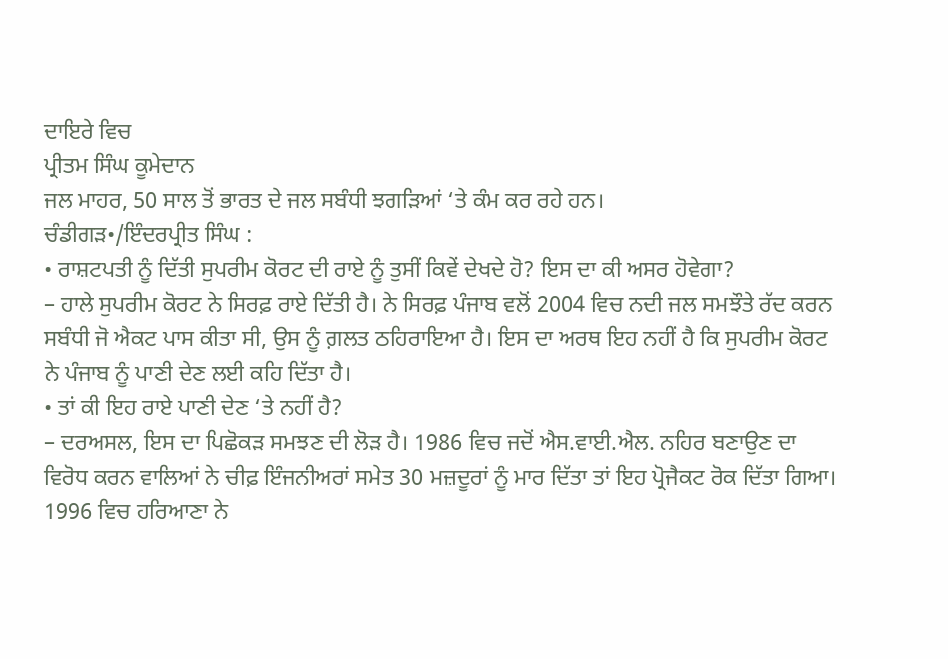ਦਾਇਰੇ ਵਿਚ
ਪ੍ਰੀਤਮ ਸਿੰਘ ਕੂਮੇਦਾਨ
ਜਲ ਮਾਹਰ, 50 ਸਾਲ ਤੋਂ ਭਾਰਤ ਦੇ ਜਲ ਸਬੰਧੀ ਝਗੜਿਆਂ ‘ਤੇ ਕੰਮ ਕਰ ਰਹੇ ਹਨ।
ਚੰਡੀਗੜ•/ਇੰਦਰਪ੍ਰੀਤ ਸਿੰਘ :
• ਰਾਸ਼ਟਪਤੀ ਨੂੰ ਦਿੱਤੀ ਸੁਪਰੀਮ ਕੋਰਟ ਦੀ ਰਾਏ ਨੂੰ ਤੁਸੀਂ ਕਿਵੇਂ ਦੇਖਦੇ ਹੋ? ਇਸ ਦਾ ਕੀ ਅਸਰ ਹੋਵੇਗਾ?
– ਹਾਲੇ ਸੁਪਰੀਮ ਕੋਰਟ ਨੇ ਸਿਰਫ਼ ਰਾਏ ਦਿੱਤੀ ਹੈ। ਨੇ ਸਿਰਫ਼ ਪੰਜਾਬ ਵਲੋਂ 2004 ਵਿਚ ਨਦੀ ਜਲ ਸਮਝੌਤੇ ਰੱਦ ਕਰਨ ਸਬੰਧੀ ਜੋ ਐਕਟ ਪਾਸ ਕੀਤਾ ਸੀ, ਉਸ ਨੂੰ ਗ਼ਲਤ ਠਹਿਰਾਇਆ ਹੈ। ਇਸ ਦਾ ਅਰਥ ਇਹ ਨਹੀਂ ਹੈ ਕਿ ਸੁਪਰੀਮ ਕੋਰਟ ਨੇ ਪੰਜਾਬ ਨੂੰ ਪਾਣੀ ਦੇਣ ਲਈ ਕਹਿ ਦਿੱਤਾ ਹੈ।
• ਤਾਂ ਕੀ ਇਹ ਰਾਏ ਪਾਣੀ ਦੇਣ ‘ਤੇ ਨਹੀਂ ਹੈ?
– ਦਰਅਸਲ, ਇਸ ਦਾ ਪਿਛੋਕੜ ਸਮਝਣ ਦੀ ਲੋੜ ਹੈ। 1986 ਵਿਚ ਜਦੋਂ ਐਸ.ਵਾਈ.ਐਲ. ਨਹਿਰ ਬਣਾਉਣ ਦਾ ਵਿਰੋਧ ਕਰਨ ਵਾਲਿਆਂ ਨੇ ਚੀਫ਼ ਇੰਜਨੀਅਰਾਂ ਸਮੇਤ 30 ਮਜ਼ਦੂਰਾਂ ਨੂੰ ਮਾਰ ਦਿੱਤਾ ਤਾਂ ਇਹ ਪ੍ਰੋਜੈਕਟ ਰੋਕ ਦਿੱਤਾ ਗਿਆ। 1996 ਵਿਚ ਹਰਿਆਣਾ ਨੇ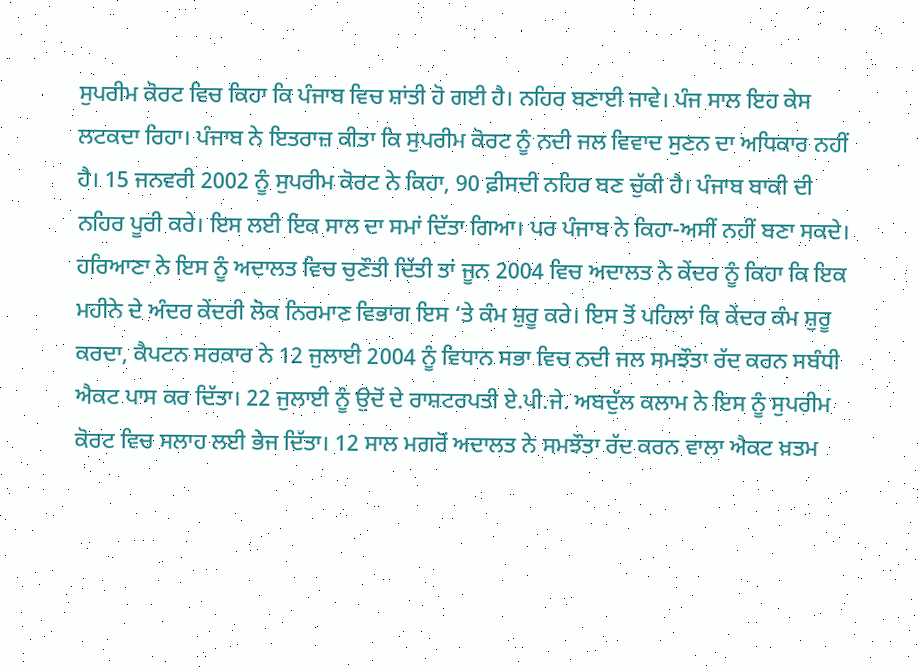ਸੁਪਰੀਮ ਕੋਰਟ ਵਿਚ ਕਿਹਾ ਕਿ ਪੰਜਾਬ ਵਿਚ ਸ਼ਾਂਤੀ ਹੋ ਗਈ ਹੈ। ਨਹਿਰ ਬਣਾਈ ਜਾਵੇ। ਪੰਜ ਸਾਲ ਇਹ ਕੇਸ ਲਟਕਦਾ ਰਿਹਾ। ਪੰਜਾਬ ਨੇ ਇਤਰਾਜ਼ ਕੀਤਾ ਕਿ ਸੁਪਰੀਮ ਕੋਰਟ ਨੂੰ ਨਦੀ ਜਲ ਵਿਵਾਦ ਸੁਣਨ ਦਾ ਅਧਿਕਾਰ ਨਹੀਂ ਹੈ। 15 ਜਨਵਰੀ 2002 ਨੂੰ ਸੁਪਰੀਮ ਕੋਰਟ ਨੇ ਕਿਹਾ, 90 ਫ਼ੀਸਦੀ ਨਹਿਰ ਬਣ ਚੁੱਕੀ ਹੈ। ਪੰਜਾਬ ਬਾਕੀ ਦੀ ਨਹਿਰ ਪੂਰੀ ਕਰੇ। ਇਸ ਲਈ ਇਕ ਸਾਲ ਦਾ ਸਮਾਂ ਦਿੱਤਾ ਗਿਆ। ਪਰ ਪੰਜਾਬ ਨੇ ਕਿਹਾ-ਅਸੀਂ ਨਹੀਂ ਬਣਾ ਸਕਦੇ। ਹਰਿਆਣਾ ਨੇ ਇਸ ਨੂੰ ਅਦਾਲਤ ਵਿਚ ਚੁਣੌਤੀ ਦਿੱਤੀ ਤਾਂ ਜੂਨ 2004 ਵਿਚ ਅਦਾਲਤ ਨੇ ਕੇਂਦਰ ਨੂੰ ਕਿਹਾ ਕਿ ਇਕ ਮਹੀਨੇ ਦੇ ਅੰਦਰ ਕੇਂਦਰੀ ਲੋਕ ਨਿਰਮਾਣ ਵਿਭਾਗ ਇਸ ‘ਤੇ ਕੰਮ ਸ਼ੁਰੂ ਕਰੇ। ਇਸ ਤੋਂ ਪਹਿਲਾਂ ਕਿ ਕੇਂਦਰ ਕੰਮ ਸ਼ੁਰੂ ਕਰਦਾ, ਕੈਪਟਨ ਸਰਕਾਰ ਨੇ 12 ਜੁਲਾਈ 2004 ਨੂੰ ਵਿਧਾਨ ਸਭਾ ਵਿਚ ਨਦੀ ਜਲ ਸਮਝੌਤਾ ਰੱਦ ਕਰਨ ਸਬੰਧੀ ਐਕਟ ਪਾਸ ਕਰ ਦਿੱਤਾ। 22 ਜੁਲਾਈ ਨੂੰ ਉਦੋਂ ਦੇ ਰਾਸ਼ਟਰਪਤੀ ਏ.ਪੀ.ਜੇ. ਅਬਦੁੱਲ ਕਲਾਮ ਨੇ ਇਸ ਨੂੰ ਸੁਪਰੀਮ ਕੋਰਟ ਵਿਚ ਸਲਾਹ ਲਈ ਭੇਜ ਦਿੱਤਾ। 12 ਸਾਲ ਮਗਰੋਂ ਅਦਾਲਤ ਨੇ ਸਮਝੌਤਾ ਰੱਦ ਕਰਨ ਵਾਲਾ ਐਕਟ ਖ਼ਤਮ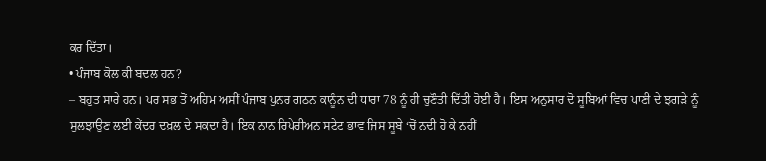ਕਰ ਦਿੱਤਾ।
• ਪੰਜਾਬ ਕੋਲ ਕੀ ਬਦਲ ਹਨ?
– ਬਹੁਤ ਸਾਰੇ ਹਨ। ਪਰ ਸਭ ਤੋਂ ਅਹਿਮ ਅਸੀਂ ਪੰਜਾਬ ਪੁਨਰ ਗਠਨ ਕਾਨੂੰਨ ਦੀ ਧਾਰਾ 78 ਨੂੰ ਹੀ ਚੁਣੌਤੀ ਦਿੱਤੀ ਹੋਈ ਹੈ। ਇਸ ਅਨੁਸਾਰ ਦੋ ਸੂਬਿਆਂ ਵਿਚ ਪਾਣੀ ਦੇ ਝਗੜੇ ਨੂੰ ਸੁਲਝਾਉਣ ਲਈ ਕੇਂਦਰ ਦਖ਼ਲ ਦੇ ਸਕਦਾ ਹੈ। ਇਕ ਨਾਨ ਰਿਪੇਰੀਅਨ ਸਟੇਟ ਭਾਵ ਜਿਸ ਸੂਬੇ ‘ਚੋਂ ਨਦੀ ਹੋ ਕੇ ਨਹੀਂ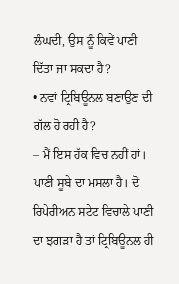ਲੰਘਦੀ, ਉਸ ਨੂੰ ਕਿਵੇਂ ਪਾਣੀ ਦਿੱਤਾ ਜਾ ਸਕਦਾ ਹੈ?
• ਨਵਾਂ ਟ੍ਰਿਬਿਊਨਲ ਬਣਾਉਣ ਦੀ ਗੱਲ ਹੋ ਰਹੀ ਹੈ?
– ਮੈਂ ਇਸ ਹੱਕ ਵਿਚ ਨਹੀਂ ਹਾਂ। ਪਾਣੀ ਸੂਬੇ ਦਾ ਮਸਲਾ ਹੈ। ਦੋ ਰਿਪੇਰੀਅਨ ਸਟੇਟ ਵਿਚਾਲੇ ਪਾਣੀ ਦਾ ਝਗੜਾ ਹੈ ਤਾਂ ਟ੍ਰਿਬਿਊਨਲ ਹੀ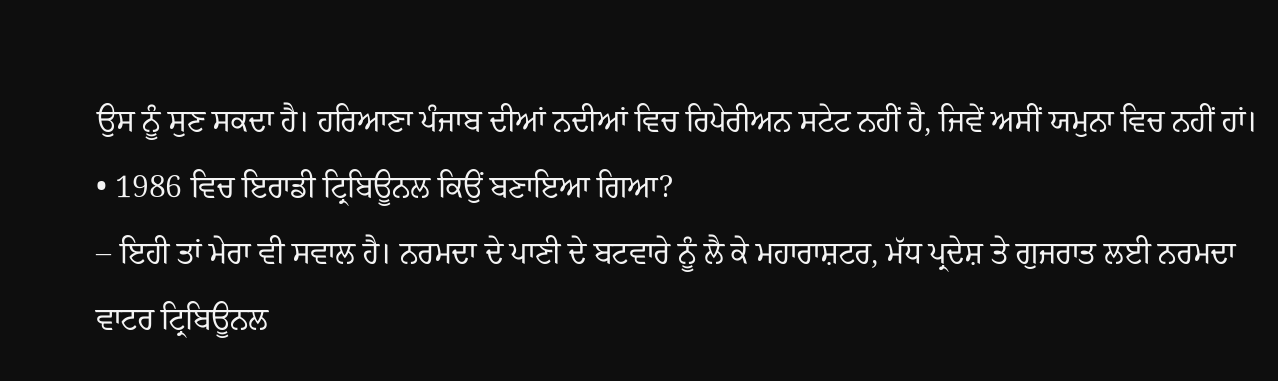ਉਸ ਨੂੰ ਸੁਣ ਸਕਦਾ ਹੈ। ਹਰਿਆਣਾ ਪੰਜਾਬ ਦੀਆਂ ਨਦੀਆਂ ਵਿਚ ਰਿਪੇਰੀਅਨ ਸਟੇਟ ਨਹੀਂ ਹੈ, ਜਿਵੇਂ ਅਸੀਂ ਯਮੁਨਾ ਵਿਚ ਨਹੀਂ ਹਾਂ।
• 1986 ਵਿਚ ਇਰਾਡੀ ਟ੍ਰਿਬਿਊਨਲ ਕਿਉਂ ਬਣਾਇਆ ਗਿਆ?
– ਇਹੀ ਤਾਂ ਮੇਰਾ ਵੀ ਸਵਾਲ ਹੈ। ਨਰਮਦਾ ਦੇ ਪਾਣੀ ਦੇ ਬਟਵਾਰੇ ਨੂੰ ਲੈ ਕੇ ਮਹਾਰਾਸ਼ਟਰ, ਮੱਧ ਪ੍ਰਦੇਸ਼ ਤੇ ਗੁਜਰਾਤ ਲਈ ਨਰਮਦਾ ਵਾਟਰ ਟ੍ਰਿਬਿਊਨਲ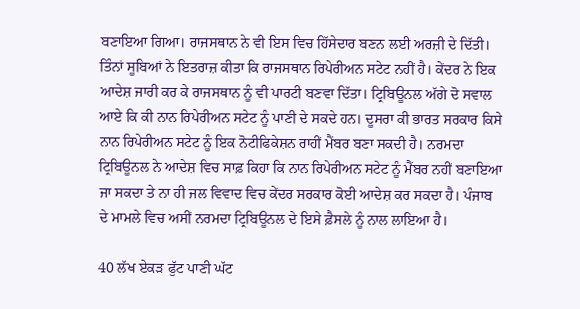ਬਣਾਇਆ ਗਿਆ। ਰਾਜਸਥਾਨ ਨੇ ਵੀ ਇਸ ਵਿਚ ਹਿੱਸੇਦਾਰ ਬਣਨ ਲਈ ਅਰਜ਼ੀ ਦੇ ਦਿੱਤੀ। ਤਿੰਨਾਂ ਸੂਬਿਆਂ ਨੇ ਇਤਰਾਜ਼ ਕੀਤਾ ਕਿ ਰਾਜਸਥਾਨ ਰਿਪੇਰੀਅਨ ਸਟੇਟ ਨਹੀਂ ਹੈ। ਕੇਂਦਰ ਨੇ ਇਕ ਆਦੇਸ਼ ਜਾਰੀ ਕਰ ਕੇ ਰਾਜਸਥਾਨ ਨੂੰ ਵੀ ਪਾਰਟੀ ਬਣਵਾ ਦਿੱਤਾ। ਟ੍ਰਿਬਿਊਨਲ ਅੱਗੇ ਦੋ ਸਵਾਲ ਆਏ ਕਿ ਕੀ ਨਾਨ ਰਿਪੇਰੀਅਨ ਸਟੇਟ ਨੂੰ ਪਾਣੀ ਦੇ ਸਕਦੇ ਹਨ। ਦੂਸਰਾ ਕੀ ਭਾਰਤ ਸਰਕਾਰ ਕਿਸੇ ਨਾਨ ਰਿਪੇਰੀਅਨ ਸਟੇਟ ਨੂੰ ਇਕ ਨੋਟੀਫਿਕੇਸ਼ਨ ਰਾਹੀਂ ਮੈਂਬਰ ਬਣਾ ਸਕਦੀ ਹੈ। ਨਰਮਦਾ ਟ੍ਰਿਬਿਊਨਲ ਨੇ ਆਦੇਸ਼ ਵਿਚ ਸਾਫ਼ ਕਿਹਾ ਕਿ ਨਾਨ ਰਿਪੇਰੀਅਨ ਸਟੇਟ ਨੂੰ ਮੈਂਬਰ ਨਹੀਂ ਬਣਾਇਆ ਜਾ ਸਕਦਾ ਤੇ ਨਾ ਹੀ ਜਲ ਵਿਵਾਦ ਵਿਚ ਕੇਂਦਰ ਸਰਕਾਰ ਕੋਈ ਆਦੇਸ਼ ਕਰ ਸਕਦਾ ਹੈ। ਪੰਜਾਬ ਦੇ ਮਾਮਲੇ ਵਿਚ ਅਸੀਂ ਨਰਮਦਾ ਟ੍ਰਿਬਿਊਨਲ ਦੇ ਇਸੇ ਫ਼ੈਸਲੇ ਨੂੰ ਨਾਲ ਲਾਇਆ ਹੈ।

40 ਲੱਖ ਏਕੜ ਫੁੱਟ ਪਾਣੀ ਘੱਟ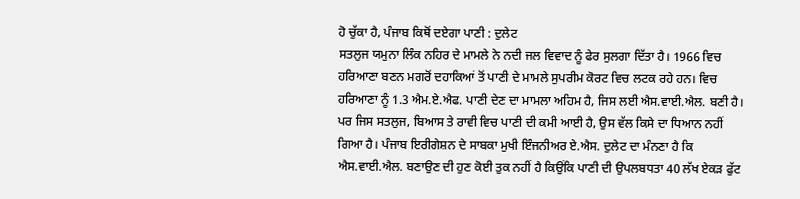ਹੋ ਚੁੱਕਾ ਹੈ, ਪੰਜਾਬ ਕਿਥੋਂ ਦਏਗਾ ਪਾਣੀ : ਦੁਲੇਟ
ਸਤਲੁਜ ਯਮੁਨਾ ਲਿੰਕ ਨਹਿਰ ਦੇ ਮਾਮਲੇ ਨੇ ਨਦੀ ਜਲ ਵਿਵਾਦ ਨੂੰ ਫੇਰ ਸੁਲਗਾ ਦਿੱਤਾ ਹੈ। 1966 ਵਿਚ ਹਰਿਆਣਾ ਬਣਨ ਮਗਰੋਂ ਦਹਾਕਿਆਂ ਤੋਂ ਪਾਣੀ ਦੇ ਮਾਮਲੇ ਸੁਪਰੀਮ ਕੋਰਟ ਵਿਚ ਲਟਕ ਰਹੇ ਹਨ। ਵਿਚ ਹਰਿਆਣਾ ਨੂੰ 1.3 ਐਮ.ਏ.ਐਫ. ਪਾਣੀ ਦੇਣ ਦਾ ਮਾਮਲਾ ਅਹਿਮ ਹੈ, ਜਿਸ ਲਈ ਐਸ.ਵਾਈ.ਐਲ. ਬਣੀ ਹੈ। ਪਰ ਜਿਸ ਸਤਲੁਜ, ਬਿਆਸ ਤੇ ਰਾਵੀ ਵਿਚ ਪਾਣੀ ਦੀ ਕਮੀ ਆਈ ਹੈ, ਉਸ ਵੱਲ ਕਿਸੇ ਦਾ ਧਿਆਨ ਨਹੀਂ ਗਿਆ ਹੈ। ਪੰਜਾਬ ਇਰੀਗੇਸ਼ਨ ਦੇ ਸਾਬਕਾ ਮੁਖੀ ਇੰਜਨੀਅਰ ਏ.ਐਸ. ਦੁਲੇਟ ਦਾ ਮੰਨਣਾ ਹੈ ਕਿ ਐਸ.ਵਾਈ.ਐਲ. ਬਣਾਉਣ ਦੀ ਹੁਣ ਕੋਈ ਤੁਕ ਨਹੀਂ ਹੈ ਕਿਉਂਕਿ ਪਾਣੀ ਦੀ ਉਪਲਬਧਤਾ 40 ਲੱਖ ਏਕੜ ਫੁੱਟ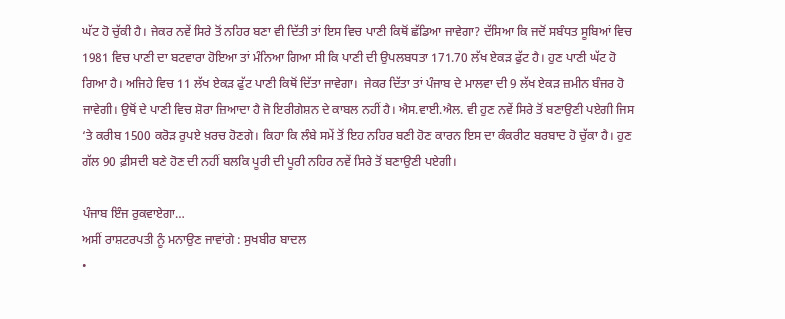ਘੱਟ ਹੋ ਚੁੱਕੀ ਹੈ। ਜੇਕਰ ਨਵੇਂ ਸਿਰੇ ਤੋਂ ਨਹਿਰ ਬਣਾ ਵੀ ਦਿੱਤੀ ਤਾਂ ਇਸ ਵਿਚ ਪਾਣੀ ਕਿਥੋਂ ਛੱਡਿਆ ਜਾਵੇਗਾ? ਦੱਸਿਆ ਕਿ ਜਦੋਂ ਸਬੰਧਤ ਸੂਬਿਆਂ ਵਿਚ 1981 ਵਿਚ ਪਾਣੀ ਦਾ ਬਟਵਾਰਾ ਹੋਇਆ ਤਾਂ ਮੰਨਿਆ ਗਿਆ ਸੀ ਕਿ ਪਾਣੀ ਦੀ ਉਪਲਬਧਤਾ 171.70 ਲੱਖ ਏਕੜ ਫੁੱਟ ਹੈ। ਹੁਣ ਪਾਣੀ ਘੱਟ ਹੋ ਗਿਆ ਹੈ। ਅਜਿਹੇ ਵਿਚ 11 ਲੱਖ ਏਕੜ ਫੁੱਟ ਪਾਣੀ ਕਿਥੋਂ ਦਿੱਤਾ ਜਾਵੇਗਾ।  ਜੇਕਰ ਦਿੱਤਾ ਤਾਂ ਪੰਜਾਬ ਦੇ ਮਾਲਵਾ ਦੀ 9 ਲੱਖ ਏਕੜ ਜ਼ਮੀਨ ਬੰਜਰ ਹੋ ਜਾਵੇਗੀ। ਉਥੋਂ ਦੇ ਪਾਣੀ ਵਿਚ ਸ਼ੋਰਾ ਜ਼ਿਆਦਾ ਹੈ ਜੋ ਇਰੀਗੇਸ਼ਨ ਦੇ ਕਾਬਲ ਨਹੀਂ ਹੈ। ਐਸ.ਵਾਈ.ਐਲ. ਵੀ ਹੁਣ ਨਵੇਂ ਸਿਰੇ ਤੋਂ ਬਣਾਉਣੀ ਪਏਗੀ ਜਿਸ ‘ਤੇ ਕਰੀਬ 1500 ਕਰੋੜ ਰੁਪਏ ਖ਼ਰਚ ਹੋਣਗੇ। ਕਿਹਾ ਕਿ ਲੰਬੇ ਸਮੇਂ ਤੋਂ ਇਹ ਨਹਿਰ ਬਣੀ ਹੋਣ ਕਾਰਨ ਇਸ ਦਾ ਕੰਕਰੀਟ ਬਰਬਾਦ ਹੋ ਚੁੱਕਾ ਹੈ। ਹੁਣ ਗੱਲ 90 ਫ਼ੀਸਦੀ ਬਣੇ ਹੋਣ ਦੀ ਨਹੀਂ ਬਲਕਿ ਪੂਰੀ ਦੀ ਪੂਰੀ ਨਹਿਰ ਨਵੇਂ ਸਿਰੇ ਤੋਂ ਬਣਾਉਣੀ ਪਏਗੀ।

ਪੰਜਾਬ ਇੰਜ ਰੁਕਵਾਏਗਾ…
ਅਸੀਂ ਰਾਸ਼ਟਰਪਤੀ ਨੂੰ ਮਨਾਉਣ ਜਾਵਾਂਗੇ : ਸੁਖਬੀਰ ਬਾਦਲ
•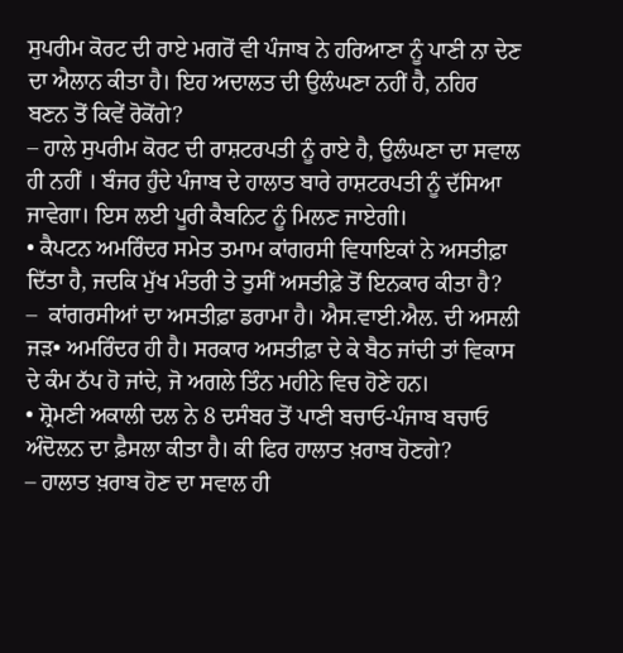ਸੁਪਰੀਮ ਕੋਰਟ ਦੀ ਰਾਏ ਮਗਰੋਂ ਵੀ ਪੰਜਾਬ ਨੇ ਹਰਿਆਣਾ ਨੂੰ ਪਾਣੀ ਨਾ ਦੇਣ ਦਾ ਐਲਾਨ ਕੀਤਾ ਹੈ। ਇਹ ਅਦਾਲਤ ਦੀ ਉਲੰਘਣਾ ਨਹੀਂ ਹੈ, ਨਹਿਰ ਬਣਨ ਤੋਂ ਕਿਵੇਂ ਰੋਕੋਂਗੇ?
– ਹਾਲੇ ਸੁਪਰੀਮ ਕੋਰਟ ਦੀ ਰਾਸ਼ਟਰਪਤੀ ਨੂੰ ਰਾਏ ਹੈ, ਉਲੰਘਣਾ ਦਾ ਸਵਾਲ ਹੀ ਨਹੀਂ । ਬੰਜਰ ਹੁੰਦੇ ਪੰਜਾਬ ਦੇ ਹਾਲਾਤ ਬਾਰੇ ਰਾਸ਼ਟਰਪਤੀ ਨੂੰ ਦੱਸਿਆ ਜਾਵੇਗਾ। ਇਸ ਲਈ ਪੂਰੀ ਕੈਬਨਿਟ ਨੂੰ ਮਿਲਣ ਜਾਏਗੀ।
• ਕੈਪਟਨ ਅਮਰਿੰਦਰ ਸਮੇਤ ਤਮਾਮ ਕਾਂਗਰਸੀ ਵਿਧਾਇਕਾਂ ਨੇ ਅਸਤੀਫ਼ਾ ਦਿੱਤਾ ਹੈ, ਜਦਕਿ ਮੁੱਖ ਮੰਤਰੀ ਤੇ ਤੁਸੀਂ ਅਸਤੀਫ਼ੇ ਤੋਂ ਇਨਕਾਰ ਕੀਤਾ ਹੈ?
–  ਕਾਂਗਰਸੀਆਂ ਦਾ ਅਸਤੀਫ਼ਾ ਡਰਾਮਾ ਹੈ। ਐਸ.ਵਾਈ.ਐਲ. ਦੀ ਅਸਲੀ ਜੜ• ਅਮਰਿੰਦਰ ਹੀ ਹੈ। ਸਰਕਾਰ ਅਸਤੀਫ਼ਾ ਦੇ ਕੇ ਬੈਠ ਜਾਂਦੀ ਤਾਂ ਵਿਕਾਸ ਦੇ ਕੰਮ ਠੱਪ ਹੋ ਜਾਂਦੇ, ਜੋ ਅਗਲੇ ਤਿੰਨ ਮਹੀਨੇ ਵਿਚ ਹੋਣੇ ਹਨ।
• ਸ਼੍ਰੋਮਣੀ ਅਕਾਲੀ ਦਲ ਨੇ 8 ਦਸੰਬਰ ਤੋਂ ਪਾਣੀ ਬਚਾਓ-ਪੰਜਾਬ ਬਚਾਓ ਅੰਦੋਲਨ ਦਾ ਫ਼ੈਸਲਾ ਕੀਤਾ ਹੈ। ਕੀ ਫਿਰ ਹਾਲਾਤ ਖ਼ਰਾਬ ਹੋਣਗੇ?
– ਹਾਲਾਤ ਖ਼ਰਾਬ ਹੋਣ ਦਾ ਸਵਾਲ ਹੀ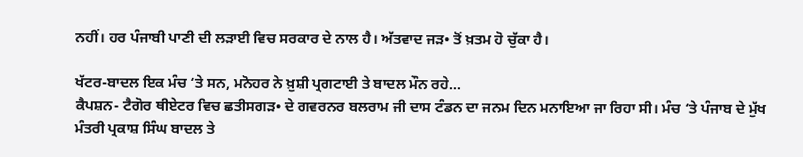ਨਹੀਂ। ਹਰ ਪੰਜਾਬੀ ਪਾਣੀ ਦੀ ਲੜਾਈ ਵਿਚ ਸਰਕਾਰ ਦੇ ਨਾਲ ਹੈ। ਅੱਤਵਾਦ ਜੜ• ਤੋਂ ਖ਼ਤਮ ਹੋ ਚੁੱਕਾ ਹੈ।

ਖੱਟਰ-ਬਾਦਲ ਇਕ ਮੰਚ ‘ਤੇ ਸਨ, ਮਨੋਹਰ ਨੇ ਖ਼ੁਸ਼ੀ ਪ੍ਰਗਟਾਈ ਤੇ ਬਾਦਲ ਮੌਨ ਰਹੇ…
ਕੈਪਸ਼ਨ- ਟੈਗੋਰ ਥੀਏਟਰ ਵਿਚ ਛਤੀਸਗੜ• ਦੇ ਗਵਰਨਰ ਬਲਰਾਮ ਜੀ ਦਾਸ ਟੰਡਨ ਦਾ ਜਨਮ ਦਿਨ ਮਨਾਇਆ ਜਾ ਰਿਹਾ ਸੀ। ਮੰਚ ‘ਤੇ ਪੰਜਾਬ ਦੇ ਮੁੱਖ ਮੰਤਰੀ ਪ੍ਰਕਾਸ਼ ਸਿੰਘ ਬਾਦਲ ਤੇ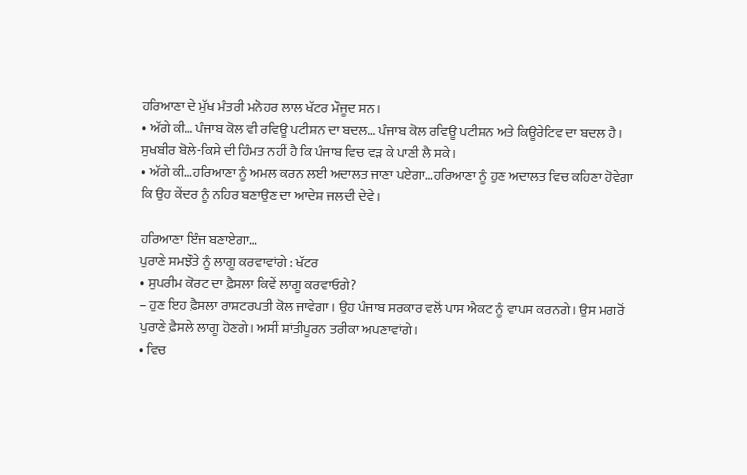ਹਰਿਆਣਾ ਦੇ ਮੁੱਖ ਮੰਤਰੀ ਮਨੋਹਰ ਲਾਲ ਖੱਟਰ ਮੌਜੂਦ ਸਨ।
• ਅੱਗੇ ਕੀ… ਪੰਜਾਬ ਕੋਲ ਵੀ ਰਵਿਊ ਪਟੀਸ਼ਨ ਦਾ ਬਦਲ… ਪੰਜਾਬ ਕੋਲ ਰਵਿਊ ਪਟੀਸ਼ਨ ਅਤੇ ਕਿਊਰੇਟਿਵ ਦਾ ਬਦਲ ਹੈ। ਸੁਖਬੀਰ ਬੋਲੇ-ਕਿਸੇ ਦੀ ਹਿੰਮਤ ਨਹੀਂ ਹੈ ਕਿ ਪੰਜਾਬ ਵਿਚ ਵੜ ਕੇ ਪਾਣੀ ਲੈ ਸਕੇ।
• ਅੱਗੇ ਕੀ…ਹਰਿਆਣਾ ਨੂੰ ਅਮਲ ਕਰਨ ਲਈ ਅਦਾਲਤ ਜਾਣਾ ਪਏਗਾ…ਹਰਿਆਣਾ ਨੂੰ ਹੁਣ ਅਦਾਲਤ ਵਿਚ ਕਹਿਣਾ ਹੋਵੇਗਾ ਕਿ ਉਹ ਕੇਂਦਰ ਨੂੰ ਨਹਿਰ ਬਣਾਉਣ ਦਾ ਆਦੇਸ਼ ਜਲਦੀ ਦੇਵੇ।

ਹਰਿਆਣਾ ਇੰਜ ਬਣਾਏਗਾ…
ਪੁਰਾਣੇ ਸਮਝੌਤੇ ਨੂੰ ਲਾਗੂ ਕਰਵਾਵਾਂਗੇ : ਖੱਟਰ
• ਸੁਪਰੀਮ ਕੋਰਟ ਦਾ ਫ਼ੈਸਲਾ ਕਿਵੇਂ ਲਾਗੂ ਕਰਵਾਓਗੇ?
– ਹੁਣ ਇਹ ਫ਼ੈਸਲਾ ਰਾਸ਼ਟਰਪਤੀ ਕੋਲ ਜਾਵੇਗਾ। ਉਹ ਪੰਜਾਬ ਸਰਕਾਰ ਵਲੋਂ ਪਾਸ ਐਕਟ ਨੂੰ ਵਾਪਸ ਕਰਨਗੇ। ਉਸ ਮਗਰੋਂ ਪੁਰਾਣੇ ਫ਼ੈਸਲੇ ਲਾਗੂ ਹੋਣਗੇ। ਅਸੀਂ ਸ਼ਾਂਤੀਪੂਰਨ ਤਰੀਕਾ ਅਪਣਾਵਾਂਗੇ।
• ਵਿਚ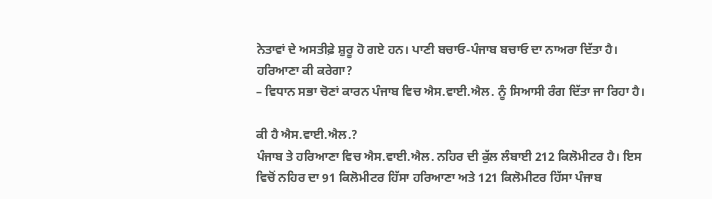ਨੇਤਾਵਾਂ ਦੇ ਅਸਤੀਫ਼ੇ ਸ਼ੁਰੂ ਹੋ ਗਏ ਹਨ। ਪਾਣੀ ਬਚਾਓ-ਪੰਜਾਬ ਬਚਾਓ ਦਾ ਨਾਅਰਾ ਦਿੱਤਾ ਹੈ। ਹਰਿਆਣਾ ਕੀ ਕਰੇਗਾ?
– ਵਿਧਾਨ ਸਭਾ ਚੋਣਾਂ ਕਾਰਨ ਪੰਜਾਬ ਵਿਚ ਐਸ.ਵਾਈ.ਐਲ. ਨੂੰ ਸਿਆਸੀ ਰੰਗ ਦਿੱਤਾ ਜਾ ਰਿਹਾ ਹੈ।

ਕੀ ਹੈ ਐਸ.ਵਾਈ.ਐਲ.?
ਪੰਜਾਬ ਤੇ ਹਰਿਆਣਾ ਵਿਚ ਐਸ.ਵਾਈ.ਐਲ. ਨਹਿਰ ਦੀ ਕੁੱਲ ਲੰਬਾਈ 212 ਕਿਲੋਮੀਟਰ ਹੈ। ਇਸ ਵਿਚੋਂ ਨਹਿਰ ਦਾ 91 ਕਿਲੋਮੀਟਰ ਹਿੱਸਾ ਹਰਿਆਣਾ ਅਤੇ 121 ਕਿਲੋਮੀਟਰ ਹਿੱਸਾ ਪੰਜਾਬ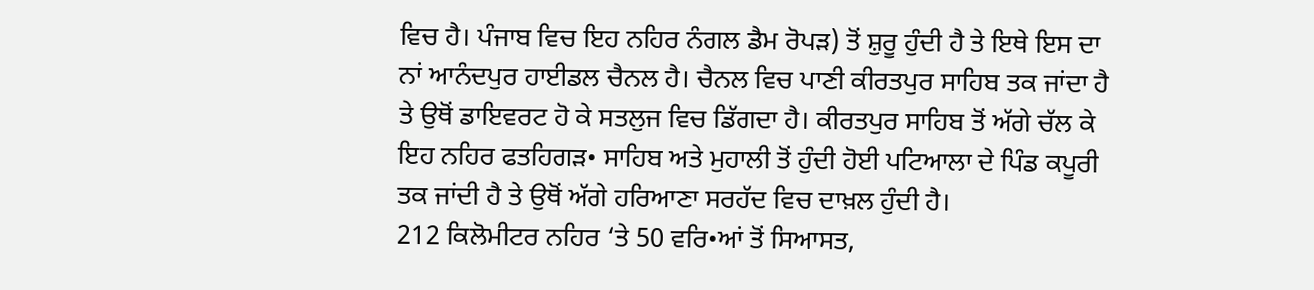ਵਿਚ ਹੈ। ਪੰਜਾਬ ਵਿਚ ਇਹ ਨਹਿਰ ਨੰਗਲ ਡੈਮ ਰੋਪੜ) ਤੋਂ ਸ਼ੁਰੂ ਹੁੰਦੀ ਹੈ ਤੇ ਇਥੇ ਇਸ ਦਾ ਨਾਂ ਆਨੰਦਪੁਰ ਹਾਈਡਲ ਚੈਨਲ ਹੈ। ਚੈਨਲ ਵਿਚ ਪਾਣੀ ਕੀਰਤਪੁਰ ਸਾਹਿਬ ਤਕ ਜਾਂਦਾ ਹੈ ਤੇ ਉਥੋਂ ਡਾਇਵਰਟ ਹੋ ਕੇ ਸਤਲੁਜ ਵਿਚ ਡਿੱਗਦਾ ਹੈ। ਕੀਰਤਪੁਰ ਸਾਹਿਬ ਤੋਂ ਅੱਗੇ ਚੱਲ ਕੇ ਇਹ ਨਹਿਰ ਫਤਹਿਗੜ• ਸਾਹਿਬ ਅਤੇ ਮੁਹਾਲੀ ਤੋਂ ਹੁੰਦੀ ਹੋਈ ਪਟਿਆਲਾ ਦੇ ਪਿੰਡ ਕਪੂਰੀ ਤਕ ਜਾਂਦੀ ਹੈ ਤੇ ਉਥੋਂ ਅੱਗੇ ਹਰਿਆਣਾ ਸਰਹੱਦ ਵਿਚ ਦਾਖ਼ਲ ਹੁੰਦੀ ਹੈ।
212 ਕਿਲੋਮੀਟਰ ਨਹਿਰ ‘ਤੇ 50 ਵਰਿ•ਆਂ ਤੋਂ ਸਿਆਸਤ,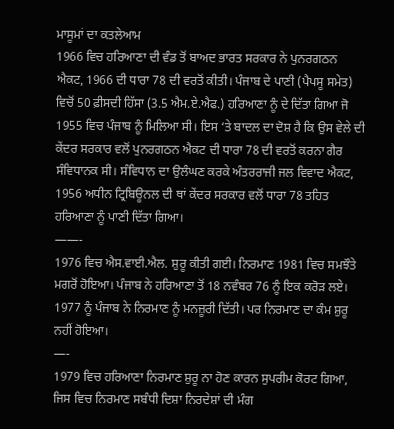ਮਾਸੂਮਾਂ ਦਾ ਕਤਲੇਆਮ
1966 ਵਿਚ ਹਰਿਆਣਾ ਦੀ ਵੰਡ ਤੋਂ ਬਾਅਦ ਭਾਰਤ ਸਰਕਾਰ ਨੇ ਪੁਨਰਗਠਨ ਐਕਟ, 1966 ਦੀ ਧਾਰਾ 78 ਦੀ ਵਰਤੋਂ ਕੀਤੀ। ਪੰਜਾਬ ਦੇ ਪਾਣੀ (ਪੈਪਸੂ ਸਮੇਤ) ਵਿਚੋਂ 50 ਫ਼ੀਸਦੀ ਹਿੱਸਾ (3.5 ਐਮ.ਏ.ਐਫ.) ਹਰਿਆਣਾ ਨੂੰ ਦੇ ਦਿੱਤਾ ਗਿਆ ਜੋ 1955 ਵਿਚ ਪੰਜਾਬ ਨੂੰ ਮਿਲਿਆ ਸੀ। ਇਸ ‘ਤੇ ਬਾਦਲ ਦਾ ਦੋਸ਼ ਹੈ ਕਿ ਉਸ ਵੇਲੇ ਦੀ ਕੇਂਦਰ ਸਰਕਾਰ ਵਲੋਂ ਪੁਨਰਗਠਨ ਐਕਟ ਦੀ ਧਾਰਾ 78 ਦੀ ਵਰਤੋਂ ਕਰਨਾ ਗੈਰ ਸੰਵਿਧਾਨਕ ਸੀ। ਸੰਵਿਧਾਨ ਦਾ ਉਲੰਘਣ ਕਰਕੇ ਅੰਤਰਰਾਜੀ ਜਲ ਵਿਵਾਦ ਐਕਟ, 1956 ਅਧੀਨ ਟ੍ਰਿਬਿਊਨਲ ਦੀ ਥਾਂ ਕੇਂਦਰ ਸਰਕਾਰ ਵਲੋਂ ਧਾਰਾ 78 ਤਹਿਤ ਹਰਿਆਣਾ ਨੂੰ ਪਾਣੀ ਦਿੱਤਾ ਗਿਆ।
——-
1976 ਵਿਚ ਐਸ.ਵਾਈ.ਐਲ. ਸ਼ੁਰੂ ਕੀਤੀ ਗਈ। ਨਿਰਮਾਣ 1981 ਵਿਚ ਸਮਝੌਤੇ ਮਗਰੋਂ ਹੋਇਆ। ਪੰਜਾਬ ਨੇ ਹਰਿਆਣਾ ਤੋਂ 18 ਨਵੰਬਰ 76 ਨੂੰ ਇਕ ਕਰੋੜ ਲਏ। 1977 ਨੂੰ ਪੰਜਾਬ ਨੇ ਨਿਰਮਾਣ ਨੂੰ ਮਨਜ਼ੂਰੀ ਦਿੱਤੀ। ਪਰ ਨਿਰਮਾਣ ਦਾ ਕੰਮ ਸ਼ੁਰੂ ਨਹੀਂ ਹੋਇਆ।
—-
1979 ਵਿਚ ਹਰਿਆਣਾ ਨਿਰਮਾਣ ਸ਼ੁਰੂ ਨਾ ਹੋਣ ਕਾਰਨ ਸੁਪਰੀਮ ਕੋਰਟ ਗਿਆ, ਜਿਸ ਵਿਚ ਨਿਰਮਾਣ ਸਬੰਧੀ ਦਿਸ਼ਾ ਨਿਰਦੇਸ਼ਾਂ ਦੀ ਮੰਗ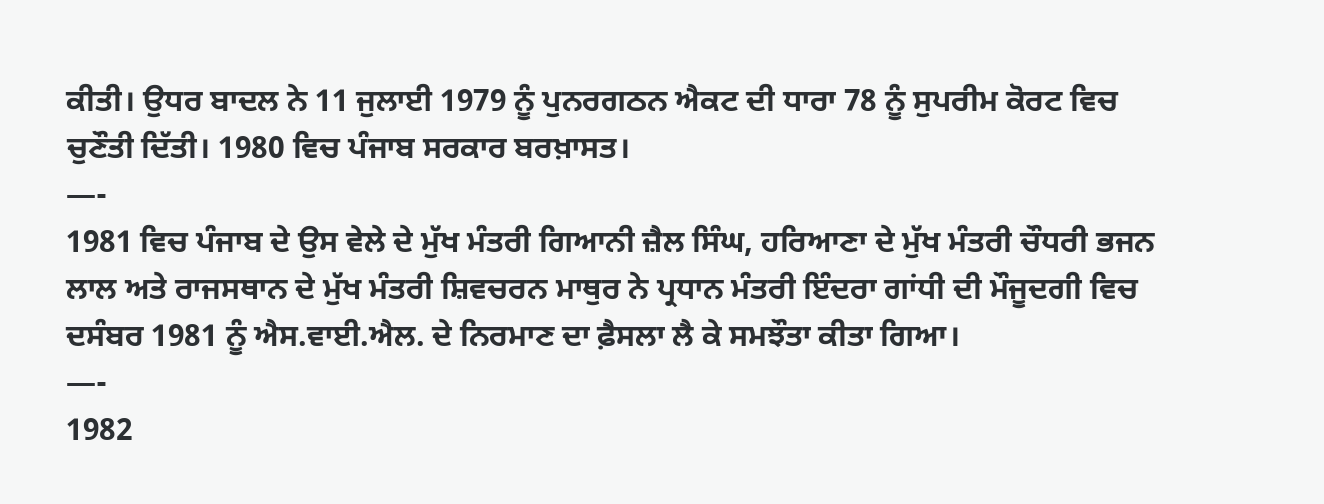ਕੀਤੀ। ਉਧਰ ਬਾਦਲ ਨੇ 11 ਜੁਲਾਈ 1979 ਨੂੰ ਪੁਨਰਗਠਨ ਐਕਟ ਦੀ ਧਾਰਾ 78 ਨੂੰ ਸੁਪਰੀਮ ਕੋਰਟ ਵਿਚ ਚੁਣੌਤੀ ਦਿੱਤੀ। 1980 ਵਿਚ ਪੰਜਾਬ ਸਰਕਾਰ ਬਰਖ਼ਾਸਤ।
—-
1981 ਵਿਚ ਪੰਜਾਬ ਦੇ ਉਸ ਵੇਲੇ ਦੇ ਮੁੱਖ ਮੰਤਰੀ ਗਿਆਨੀ ਜ਼ੈਲ ਸਿੰਘ, ਹਰਿਆਣਾ ਦੇ ਮੁੱਖ ਮੰਤਰੀ ਚੌਧਰੀ ਭਜਨ ਲਾਲ ਅਤੇ ਰਾਜਸਥਾਨ ਦੇ ਮੁੱਖ ਮੰਤਰੀ ਸ਼ਿਵਚਰਨ ਮਾਥੁਰ ਨੇ ਪ੍ਰਧਾਨ ਮੰਤਰੀ ਇੰਦਰਾ ਗਾਂਧੀ ਦੀ ਮੌਜੂਦਗੀ ਵਿਚ ਦਸੰਬਰ 1981 ਨੂੰ ਐਸ.ਵਾਈ.ਐਲ. ਦੇ ਨਿਰਮਾਣ ਦਾ ਫ਼ੈਸਲਾ ਲੈ ਕੇ ਸਮਝੌਤਾ ਕੀਤਾ ਗਿਆ।
—-
1982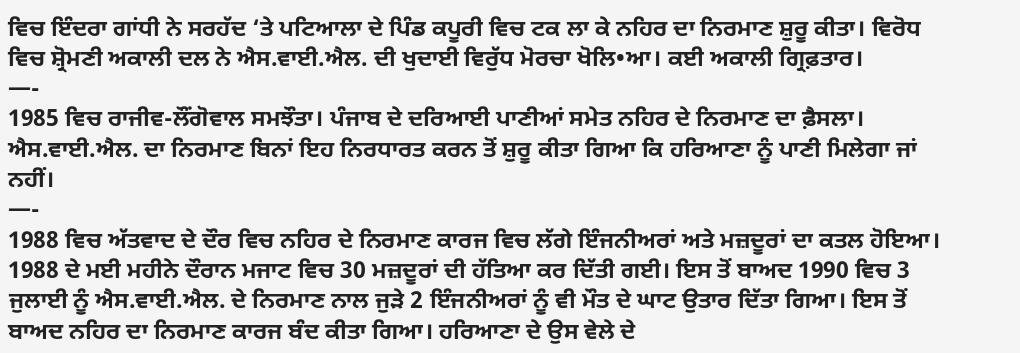ਵਿਚ ਇੰਦਰਾ ਗਾਂਧੀ ਨੇ ਸਰਹੱਦ ‘ਤੇ ਪਟਿਆਲਾ ਦੇ ਪਿੰਡ ਕਪੂਰੀ ਵਿਚ ਟਕ ਲਾ ਕੇ ਨਹਿਰ ਦਾ ਨਿਰਮਾਣ ਸ਼ੁਰੂ ਕੀਤਾ। ਵਿਰੋਧ ਵਿਚ ਸ਼੍ਰੋਮਣੀ ਅਕਾਲੀ ਦਲ ਨੇ ਐਸ.ਵਾਈ.ਐਲ. ਦੀ ਖੁਦਾਈ ਵਿਰੁੱਧ ਮੋਰਚਾ ਖੋਲਿ•ਆ। ਕਈ ਅਕਾਲੀ ਗ੍ਰਿਫ਼ਤਾਰ।
—-
1985 ਵਿਚ ਰਾਜੀਵ-ਲੌਂਗੋਵਾਲ ਸਮਝੌਤਾ। ਪੰਜਾਬ ਦੇ ਦਰਿਆਈ ਪਾਣੀਆਂ ਸਮੇਤ ਨਹਿਰ ਦੇ ਨਿਰਮਾਣ ਦਾ ਫ਼ੈਸਲਾ। ਐਸ.ਵਾਈ.ਐਲ. ਦਾ ਨਿਰਮਾਣ ਬਿਨਾਂ ਇਹ ਨਿਰਧਾਰਤ ਕਰਨ ਤੋਂ ਸ਼ੁਰੂ ਕੀਤਾ ਗਿਆ ਕਿ ਹਰਿਆਣਾ ਨੂੰ ਪਾਣੀ ਮਿਲੇਗਾ ਜਾਂ ਨਹੀਂ।
—-
1988 ਵਿਚ ਅੱਤਵਾਦ ਦੇ ਦੌਰ ਵਿਚ ਨਹਿਰ ਦੇ ਨਿਰਮਾਣ ਕਾਰਜ ਵਿਚ ਲੱਗੇ ਇੰਜਨੀਅਰਾਂ ਅਤੇ ਮਜ਼ਦੂਰਾਂ ਦਾ ਕਤਲ ਹੋਇਆ। 1988 ਦੇ ਮਈ ਮਹੀਨੇ ਦੌਰਾਨ ਮਜਾਟ ਵਿਚ 30 ਮਜ਼ਦੂਰਾਂ ਦੀ ਹੱਤਿਆ ਕਰ ਦਿੱਤੀ ਗਈ। ਇਸ ਤੋਂ ਬਾਅਦ 1990 ਵਿਚ 3 ਜੁਲਾਈ ਨੂੰ ਐਸ.ਵਾਈ.ਐਲ. ਦੇ ਨਿਰਮਾਣ ਨਾਲ ਜੁੜੇ 2 ਇੰਜਨੀਅਰਾਂ ਨੂੰ ਵੀ ਮੌਤ ਦੇ ਘਾਟ ਉਤਾਰ ਦਿੱਤਾ ਗਿਆ। ਇਸ ਤੋਂ ਬਾਅਦ ਨਹਿਰ ਦਾ ਨਿਰਮਾਣ ਕਾਰਜ ਬੰਦ ਕੀਤਾ ਗਿਆ। ਹਰਿਆਣਾ ਦੇ ਉਸ ਵੇਲੇ ਦੇ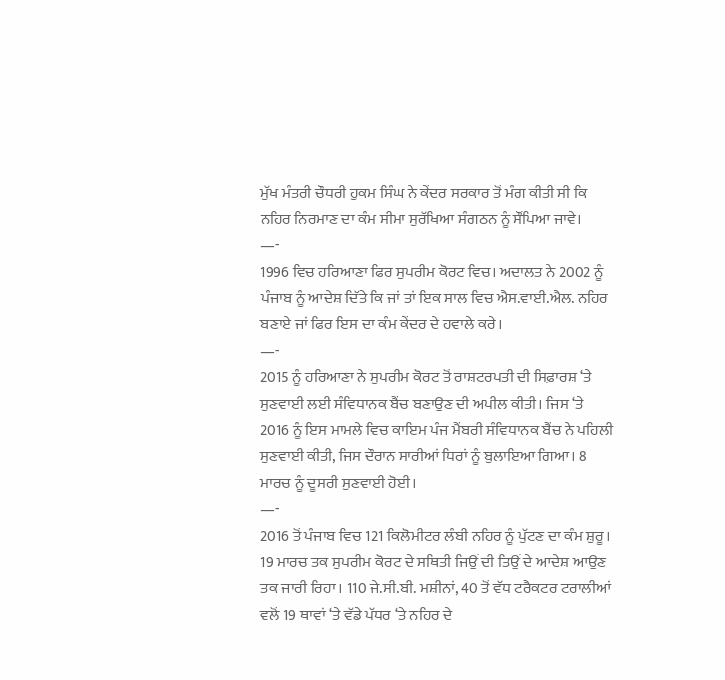ਮੁੱਖ ਮੰਤਰੀ ਚੌਧਰੀ ਹੁਕਮ ਸਿੰਘ ਨੇ ਕੇਂਦਰ ਸਰਕਾਰ ਤੋਂ ਮੰਗ ਕੀਤੀ ਸੀ ਕਿ ਨਹਿਰ ਨਿਰਮਾਣ ਦਾ ਕੰਮ ਸੀਮਾ ਸੁਰੱਖਿਆ ਸੰਗਠਨ ਨੂੰ ਸੌਂਪਿਆ ਜਾਵੇ।
—-
1996 ਵਿਚ ਹਰਿਆਣਾ ਫਿਰ ਸੁਪਰੀਮ ਕੋਰਟ ਵਿਚ। ਅਦਾਲਤ ਨੇ 2002 ਨੂੰ ਪੰਜਾਬ ਨੂੰ ਆਦੇਸ਼ ਦਿੱਤੇ ਕਿ ਜਾਂ ਤਾਂ ਇਕ ਸਾਲ ਵਿਚ ਐਸ.ਵਾਈ.ਐਲ. ਨਹਿਰ ਬਣਾਏ ਜਾਂ ਫਿਰ ਇਸ ਦਾ ਕੰਮ ਕੇਂਦਰ ਦੇ ਹਵਾਲੇ ਕਰੇ।
—-
2015 ਨੂੰ ਹਰਿਆਣਾ ਨੇ ਸੁਪਰੀਮ ਕੋਰਟ ਤੋਂ ਰਾਸ਼ਟਰਪਤੀ ਦੀ ਸਿਫ਼ਾਰਸ਼ ‘ਤੇ ਸੁਣਵਾਈ ਲਈ ਸੰਵਿਧਾਨਕ ਬੈਂਚ ਬਣਾਉਣ ਦੀ ਅਪੀਲ ਕੀਤੀ। ਜਿਸ ‘ਤੇ 2016 ਨੂੰ ਇਸ ਮਾਮਲੇ ਵਿਚ ਕਾਇਮ ਪੰਜ ਮੈਂਬਰੀ ਸੰਵਿਧਾਨਕ ਬੈਂਚ ਨੇ ਪਹਿਲੀ ਸੁਣਵਾਈ ਕੀਤੀ, ਜਿਸ ਦੌਰਾਨ ਸਾਰੀਆਂ ਧਿਰਾਂ ਨੂੰ ਬੁਲਾਇਆ ਗਿਆ। 8 ਮਾਰਚ ਨੂੰ ਦੂਸਰੀ ਸੁਣਵਾਈ ਹੋਈ।
—-
2016 ਤੋਂ ਪੰਜਾਬ ਵਿਚ 121 ਕਿਲੋਮੀਟਰ ਲੰਬੀ ਨਹਿਰ ਨੂੰ ਪੁੱਟਣ ਦਾ ਕੰਮ ਸ਼ੁਰੂ। 19 ਮਾਰਚ ਤਕ ਸੁਪਰੀਮ ਕੋਰਟ ਦੇ ਸਥਿਤੀ ਜਿਉਂ ਦੀ ਤਿਉਂ ਦੇ ਆਦੇਸ਼ ਆਉਣ ਤਕ ਜਾਰੀ ਰਿਹਾ। 110 ਜੇ.ਸੀ.ਬੀ. ਮਸ਼ੀਨਾਂ, 40 ਤੋਂ ਵੱਧ ਟਰੈਕਟਰ ਟਰਾਲੀਆਂ ਵਲੋਂ 19 ਥਾਵਾਂ ‘ਤੇ ਵੱਡੇ ਪੱਧਰ ‘ਤੇ ਨਹਿਰ ਦੇ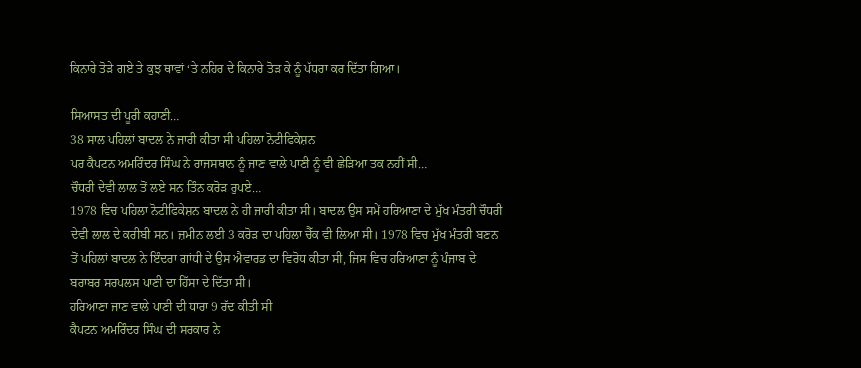ਕਿਨਾਰੇ ਤੋੜੇ ਗਏ ਤੇ ਕੁਝ ਥਾਵਾਂ ‘ਤੇ ਨਹਿਰ ਦੇ ਕਿਨਾਰੇ ਤੋੜ ਕੇ ਨੂੰ ਪੱਧਰਾ ਕਰ ਦਿੱਤਾ ਗਿਆ।

ਸਿਆਸਤ ਦੀ ਪੂਰੀ ਕਹਾਣੀ…
38 ਸਾਲ ਪਹਿਲਾਂ ਬਾਦਲ ਨੇ ਜਾਰੀ ਕੀਤਾ ਸੀ ਪਹਿਲਾ ਨੋਟੀਫਿਕੇਸ਼ਨ
ਪਰ ਕੈਪਟਨ ਅਮਰਿੰਦਰ ਸਿੰਘ ਨੇ ਰਾਜਸਥਾਨ ਨੂੰ ਜਾਣ ਵਾਲੇ ਪਾਣੀ ਨੂੰ ਵੀ ਛੇੜਿਆ ਤਕ ਨਹੀਂ ਸੀ…
ਚੌਧਰੀ ਦੇਵੀ ਲਾਲ ਤੋਂ ਲਏ ਸਨ ਤਿੰਨ ਕਰੋੜ ਰੁਪਏ…
1978 ਵਿਚ ਪਹਿਲਾ ਨੋਟੀਫਿਕੇਸ਼ਨ ਬਾਦਲ ਨੇ ਹੀ ਜਾਰੀ ਕੀਤਾ ਸੀ। ਬਾਦਲ ਉਸ ਸਮੇਂ ਹਰਿਆਣਾ ਦੇ ਮੁੱਖ ਮੰਤਰੀ ਚੌਧਰੀ ਦੇਵੀ ਲਾਲ ਦੇ ਕਰੀਬੀ ਸਨ। ਜ਼ਮੀਨ ਲਈ 3 ਕਰੋੜ ਦਾ ਪਹਿਲਾ ਚੈੱਕ ਵੀ ਲਿਆ ਸੀ। 1978 ਵਿਚ ਮੁੱਖ ਮੰਤਰੀ ਬਣਨ ਤੋਂ ਪਹਿਲਾਂ ਬਾਦਲ ਨੇ ਇੰਦਰਾ ਗਾਂਧੀ ਦੇ ਉਸ ਐਵਾਰਡ ਦਾ ਵਿਰੋਧ ਕੀਤਾ ਸੀ, ਜਿਸ ਵਿਚ ਹਰਿਆਣਾ ਨੂੰ ਪੰਜਾਬ ਦੇ ਬਰਾਬਰ ਸਰਪਲਸ ਪਾਣੀ ਦਾ ਹਿੱਸਾ ਦੇ ਦਿੱਤਾ ਸੀ।
ਹਰਿਆਣਾ ਜਾਣ ਵਾਲੇ ਪਾਣੀ ਦੀ ਧਾਰਾ 9 ਰੱਦ ਕੀਤੀ ਸੀ
ਕੈਪਟਨ ਅਮਰਿੰਦਰ ਸਿੰਘ ਦੀ ਸਰਕਾਰ ਨੇ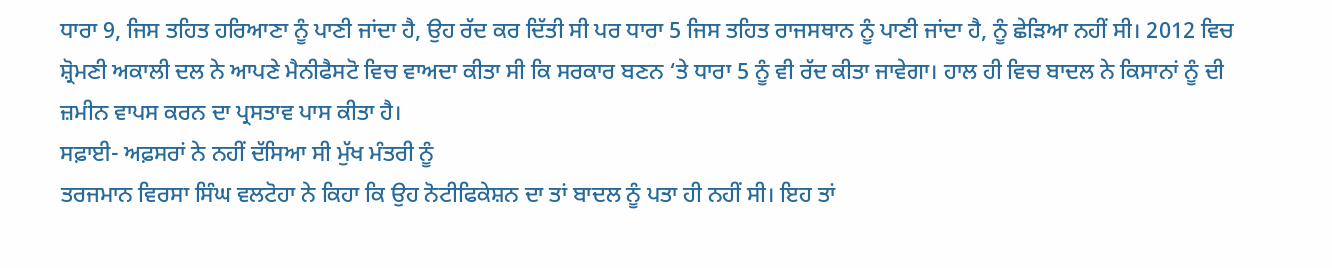ਧਾਰਾ 9, ਜਿਸ ਤਹਿਤ ਹਰਿਆਣਾ ਨੂੰ ਪਾਣੀ ਜਾਂਦਾ ਹੈ, ਉਹ ਰੱਦ ਕਰ ਦਿੱਤੀ ਸੀ ਪਰ ਧਾਰਾ 5 ਜਿਸ ਤਹਿਤ ਰਾਜਸਥਾਨ ਨੂੰ ਪਾਣੀ ਜਾਂਦਾ ਹੈ, ਨੂੰ ਛੇੜਿਆ ਨਹੀਂ ਸੀ। 2012 ਵਿਚ ਸ਼੍ਰੋਮਣੀ ਅਕਾਲੀ ਦਲ ਨੇ ਆਪਣੇ ਮੈਨੀਫੈਸਟੋ ਵਿਚ ਵਾਅਦਾ ਕੀਤਾ ਸੀ ਕਿ ਸਰਕਾਰ ਬਣਨ ‘ਤੇ ਧਾਰਾ 5 ਨੂੰ ਵੀ ਰੱਦ ਕੀਤਾ ਜਾਵੇਗਾ। ਹਾਲ ਹੀ ਵਿਚ ਬਾਦਲ ਨੇ ਕਿਸਾਨਾਂ ਨੂੰ ਦੀ ਜ਼ਮੀਨ ਵਾਪਸ ਕਰਨ ਦਾ ਪ੍ਰਸਤਾਵ ਪਾਸ ਕੀਤਾ ਹੈ।
ਸਫ਼ਾਈ- ਅਫ਼ਸਰਾਂ ਨੇ ਨਹੀਂ ਦੱਸਿਆ ਸੀ ਮੁੱਖ ਮੰਤਰੀ ਨੂੰ
ਤਰਜਮਾਨ ਵਿਰਸਾ ਸਿੰਘ ਵਲਟੋਹਾ ਨੇ ਕਿਹਾ ਕਿ ਉਹ ਨੋਟੀਫਿਕੇਸ਼ਨ ਦਾ ਤਾਂ ਬਾਦਲ ਨੂੰ ਪਤਾ ਹੀ ਨਹੀਂ ਸੀ। ਇਹ ਤਾਂ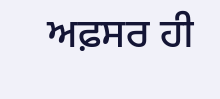ਅਫ਼ਸਰ ਹੀ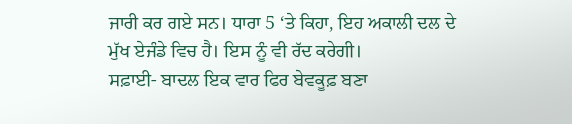ਜਾਰੀ ਕਰ ਗਏ ਸਨ। ਧਾਰਾ 5 ‘ਤੇ ਕਿਹਾ, ਇਹ ਅਕਾਲੀ ਦਲ ਦੇ ਮੁੱਖ ਏਜੰਡੇ ਵਿਚ ਹੈ। ਇਸ ਨੂੰ ਵੀ ਰੱਦ ਕਰੇਗੀ।
ਸਫ਼ਾਈ- ਬਾਦਲ ਇਕ ਵਾਰ ਫਿਰ ਬੇਵਕੂਫ਼ ਬਣਾ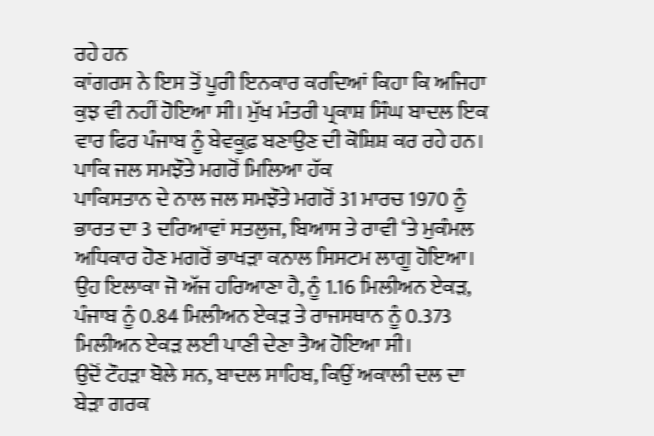ਰਹੇ ਹਨ
ਕਾਂਗਰਸ ਨੇ ਇਸ ਤੋਂ ਪੂਰੀ ਇਨਕਾਰ ਕਰਦਿਆਂ ਕਿਹਾ ਕਿ ਅਜਿਹਾ ਕੁਝ ਵੀ ਨਹੀਂ ਹੋਇਆ ਸੀ। ਮੁੱਖ ਮੰਤਰੀ ਪ੍ਰਕਾਸ਼ ਸਿੰਘ ਬਾਦਲ ਇਕ ਵਾਰ ਫਿਰ ਪੰਜਾਬ ਨੂੰ ਬੇਵਕੂਫ਼ ਬਣਾਉਣ ਦੀ ਕੋਸ਼ਿਸ਼ ਕਰ ਰਹੇ ਹਨ।
ਪਾਕਿ ਜਲ ਸਮਝੌਤੇ ਮਗਰੋਂ ਮਿਲਿਆ ਹੱਕ
ਪਾਕਿਸਤਾਨ ਦੇ ਨਾਲ ਜਲ ਸਮਝੌਤੇ ਮਗਰੋਂ 31 ਮਾਰਚ 1970 ਨੂੰ ਭਾਰਤ ਦਾ 3 ਦਰਿਆਵਾਂ ਸਤਲੁਜ, ਬਿਆਸ ਤੇ ਰਾਵੀ ‘ਤੇ ਮੁਕੰਮਲ ਅਧਿਕਾਰ ਹੋਣ ਮਗਰੋਂ ਭਾਖੜਾ ਕਨਾਲ ਸਿਸਟਮ ਲਾਗੂ ਹੋਇਆ। ਉਹ ਇਲਾਕਾ ਜੋ ਅੱਜ ਹਰਿਆਣਾ ਹੈ, ਨੂੰ 1.16 ਮਿਲੀਅਨ ਏਕੜ, ਪੰਜਾਬ ਨੂੰ 0.84 ਮਿਲੀਅਨ ਏਕੜ ਤੇ ਰਾਜਸਥਾਨ ਨੂੰ 0.373 ਮਿਲੀਅਨ ਏਕੜ ਲਈ ਪਾਣੀ ਦੇਣਾ ਤੈਅ ਹੋਇਆ ਸੀ।
ਉਦੋਂ ਟੌਹੜਾ ਬੋਲੇ ਸਨ, ਬਾਦਲ ਸਾਹਿਬ, ਕਿਉਂ ਅਕਾਲੀ ਦਲ ਦਾ ਬੇੜਾ ਗਰਕ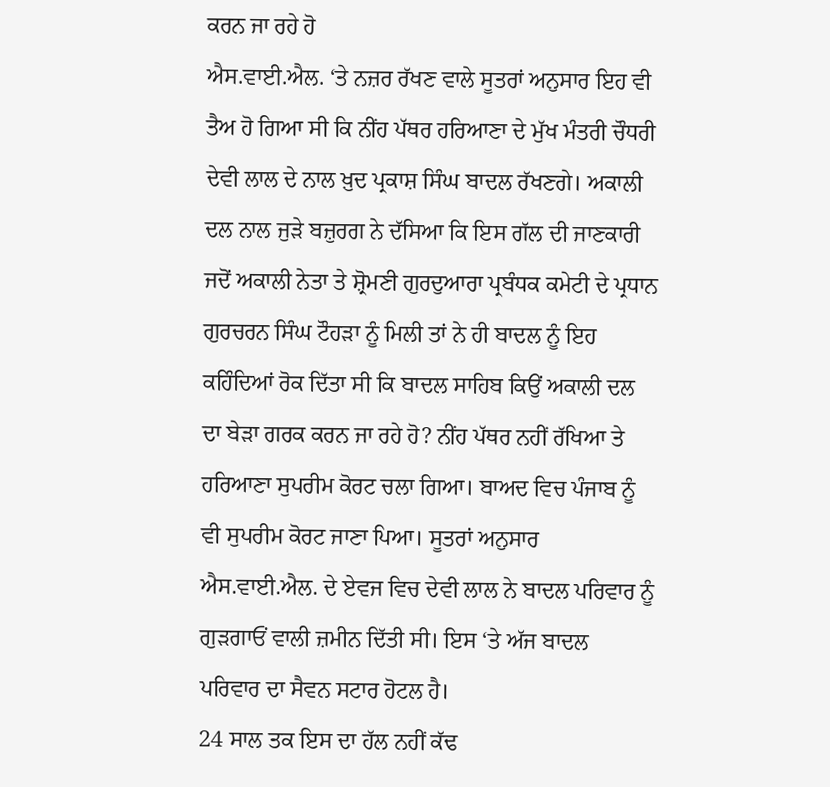ਕਰਨ ਜਾ ਰਹੇ ਹੋ
ਐਸ.ਵਾਈ.ਐਲ. ‘ਤੇ ਨਜ਼ਰ ਰੱਖਣ ਵਾਲੇ ਸੂਤਰਾਂ ਅਨੁਸਾਰ ਇਹ ਵੀ ਤੈਅ ਹੋ ਗਿਆ ਸੀ ਕਿ ਨੀਂਹ ਪੱਥਰ ਹਰਿਆਣਾ ਦੇ ਮੁੱਖ ਮੰਤਰੀ ਚੌਧਰੀ ਦੇਵੀ ਲਾਲ ਦੇ ਨਾਲ ਖ਼ੁਦ ਪ੍ਰਕਾਸ਼ ਸਿੰਘ ਬਾਦਲ ਰੱਖਣਗੇ। ਅਕਾਲੀ ਦਲ ਨਾਲ ਜੁੜੇ ਬਜ਼ੁਰਗ ਨੇ ਦੱਸਿਆ ਕਿ ਇਸ ਗੱਲ ਦੀ ਜਾਣਕਾਰੀ ਜਦੋਂ ਅਕਾਲੀ ਨੇਤਾ ਤੇ ਸ਼੍ਰੋਮਣੀ ਗੁਰਦੁਆਰਾ ਪ੍ਰਬੰਧਕ ਕਮੇਟੀ ਦੇ ਪ੍ਰਧਾਨ ਗੁਰਚਰਨ ਸਿੰਘ ਟੌਹੜਾ ਨੂੰ ਮਿਲੀ ਤਾਂ ਨੇ ਹੀ ਬਾਦਲ ਨੂੰ ਇਹ ਕਹਿੰਦਿਆਂ ਰੋਕ ਦਿੱਤਾ ਸੀ ਕਿ ਬਾਦਲ ਸਾਹਿਬ ਕਿਉਂ ਅਕਾਲੀ ਦਲ ਦਾ ਬੇੜਾ ਗਰਕ ਕਰਨ ਜਾ ਰਹੇ ਹੋ? ਨੀਂਹ ਪੱਥਰ ਨਹੀਂ ਰੱਖਿਆ ਤੇ ਹਰਿਆਣਾ ਸੁਪਰੀਮ ਕੋਰਟ ਚਲਾ ਗਿਆ। ਬਾਅਦ ਵਿਚ ਪੰਜਾਬ ਨੂੰ ਵੀ ਸੁਪਰੀਮ ਕੋਰਟ ਜਾਣਾ ਪਿਆ। ਸੂਤਰਾਂ ਅਨੁਸਾਰ ਐਸ.ਵਾਈ.ਐਲ. ਦੇ ਏਵਜ ਵਿਚ ਦੇਵੀ ਲਾਲ ਨੇ ਬਾਦਲ ਪਰਿਵਾਰ ਨੂੰ ਗੁੜਗਾਓਂ ਵਾਲੀ ਜ਼ਮੀਨ ਦਿੱਤੀ ਸੀ। ਇਸ ‘ਤੇ ਅੱਜ ਬਾਦਲ ਪਰਿਵਾਰ ਦਾ ਸੈਵਨ ਸਟਾਰ ਹੋਟਲ ਹੈ।
24 ਸਾਲ ਤਕ ਇਸ ਦਾ ਹੱਲ ਨਹੀਂ ਕੱਢ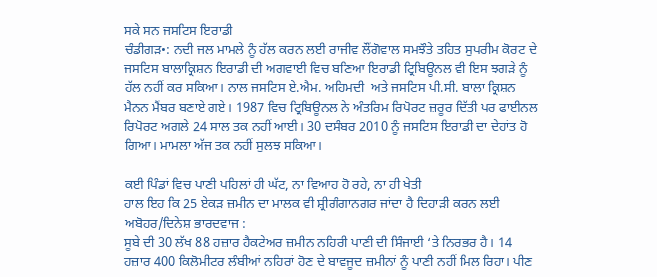ਸਕੇ ਸਨ ਜਸਟਿਸ ਇਰਾਡੀ
ਚੰਡੀਗੜ•: ਨਦੀ ਜਲ ਮਾਮਲੇ ਨੂੰ ਹੱਲ ਕਰਨ ਲਈ ਰਾਜੀਵ ਲੌਂਗੋਵਾਲ ਸਮਝੌਤੇ ਤਹਿਤ ਸੁਪਰੀਮ ਕੋਰਟ ਦੇ ਜਸਟਿਸ ਬਾਲਾਕ੍ਰਿਸ਼ਨ ਇਰਾਡੀ ਦੀ ਅਗਵਾਈ ਵਿਚ ਬਣਿਆ ਇਰਾਡੀ ਟ੍ਰਿਬਿਊਨਲ ਵੀ ਇਸ ਝਗੜੇ ਨੂੰ ਹੱਲ ਨਹੀਂ ਕਰ ਸਕਿਆ। ਨਾਲ ਜਸਟਿਸ ਏ.ਐਮ. ਅਹਿਮਦੀ  ਅਤੇ ਜਸਟਿਸ ਪੀ.ਸੀ. ਬਾਲਾ ਕ੍ਰਿਸ਼ਨ ਮੈਨਨ ਮੈਂਬਰ ਬਣਾਏ ਗਏ। 1987 ਵਿਚ ਟ੍ਰਿਬਿਊਨਲ ਨੇ ਅੰਤਰਿਮ ਰਿਪੋਰਟ ਜ਼ਰੂਰ ਦਿੱਤੀ ਪਰ ਫਾਈਨਲ ਰਿਪੋਰਟ ਅਗਲੇ 24 ਸਾਲ ਤਕ ਨਹੀਂ ਆਈ। 30 ਦਸੰਬਰ 2010 ਨੂੰ ਜਸਟਿਸ ਇਰਾਡੀ ਦਾ ਦੇਹਾਂਤ ਹੋ ਗਿਆ। ਮਾਮਲਾ ਅੱਜ ਤਕ ਨਹੀਂ ਸੁਲਝ ਸਕਿਆ।

ਕਈ ਪਿੰਡਾਂ ਵਿਚ ਪਾਣੀ ਪਹਿਲਾਂ ਹੀ ਘੱਟ, ਨਾ ਵਿਆਹ ਹੋ ਰਹੇ, ਨਾ ਹੀ ਖੇਤੀ
ਹਾਲ ਇਹ ਕਿ 25 ਏਕੜ ਜ਼ਮੀਨ ਦਾ ਮਾਲਕ ਵੀ ਸ਼੍ਰੀਗੰਗਾਨਗਰ ਜਾਂਦਾ ਹੈ ਦਿਹਾੜੀ ਕਰਨ ਲਈ
ਅਬੋਹਰ/ਦਿਨੇਸ਼ ਭਾਰਦਵਾਜ :
ਸੂਬੇ ਦੀ 30 ਲੱਖ 88 ਹਜ਼ਾਰ ਹੈਕਟੇਅਰ ਜ਼ਮੀਨ ਨਹਿਰੀ ਪਾਣੀ ਦੀ ਸਿੰਜਾਈ ‘ਤੇ ਨਿਰਭਰ ਹੈ। 14 ਹਜ਼ਾਰ 400 ਕਿਲੋਮੀਟਰ ਲੰਬੀਆਂ ਨਹਿਰਾਂ ਹੋਣ ਦੇ ਬਾਵਜੂਦ ਜ਼ਮੀਨਾਂ ਨੂੰ ਪਾਣੀ ਨਹੀਂ ਮਿਲ ਰਿਹਾ। ਪੀਣ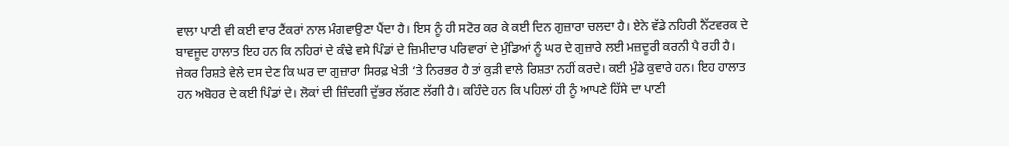ਵਾਲਾ ਪਾਣੀ ਵੀ ਕਈ ਵਾਰ ਟੈਂਕਰਾਂ ਨਾਲ ਮੰਗਵਾਉਣਾ ਪੈਂਦਾ ਹੈ। ਇਸ ਨੂੰ ਹੀ ਸਟੋਰ ਕਰ ਕੇ ਕਈ ਦਿਨ ਗੁਜ਼ਾਰਾ ਚਲਦਾ ਹੈ। ਏਨੇ ਵੱਡੇ ਨਹਿਰੀ ਨੈੱਟਵਰਕ ਦੇ ਬਾਵਜੂਦ ਹਾਲਾਤ ਇਹ ਹਨ ਕਿ ਨਹਿਰਾਂ ਦੇ ਕੰਢੇ ਵਸੇ ਪਿੰਡਾਂ ਦੇ ਜ਼ਿਮੀਦਾਰ ਪਰਿਵਾਰਾਂ ਦੇ ਮੁੰਡਿਆਂ ਨੂੰ ਘਰ ਦੇ ਗੁਜ਼ਾਰੇ ਲਈ ਮਜ਼ਦੂਰੀ ਕਰਨੀ ਪੈ ਰਹੀ ਹੈ। ਜੇਕਰ ਰਿਸ਼ਤੇ ਵੇਲੇ ਦਸ ਦੇਣ ਕਿ ਘਰ ਦਾ ਗੁਜ਼ਾਰਾ ਸਿਰਫ਼ ਖੇਤੀ ‘ਤੇ ਨਿਰਭਰ ਹੈ ਤਾਂ ਕੁੜੀ ਵਾਲੇ ਰਿਸ਼ਤਾ ਨਹੀਂ ਕਰਦੇ। ਕਈ ਮੁੰਡੇ ਕੁਵਾਰੇ ਹਨ। ਇਹ ਹਾਲਾਤ ਹਨ ਅਬੋਹਰ ਦੇ ਕਈ ਪਿੰਡਾਂ ਦੇ। ਲੋਕਾਂ ਦੀ ਜ਼ਿੰਦਗੀ ਦੁੱਭਰ ਲੱਗਣ ਲੱਗੀ ਹੈ। ਕਹਿੰਦੇ ਹਨ ਕਿ ਪਹਿਲਾਂ ਹੀ ਨੂੰ ਆਪਣੇ ਹਿੱਸੇ ਦਾ ਪਾਣੀ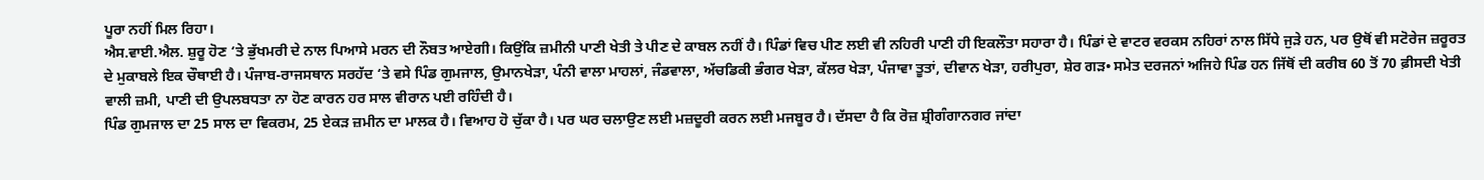ਪੂਰਾ ਨਹੀਂ ਮਿਲ ਰਿਹਾ।
ਐਸ.ਵਾਈ.ਐਲ. ਸ਼ੁਰੂ ਹੋਣ ‘ਤੇ ਭੁੱਖਮਰੀ ਦੇ ਨਾਲ ਪਿਆਸੇ ਮਰਨ ਦੀ ਨੌਬਤ ਆਏਗੀ। ਕਿਉਂਕਿ ਜ਼ਮੀਨੀ ਪਾਣੀ ਖੇਤੀ ਤੇ ਪੀਣ ਦੇ ਕਾਬਲ ਨਹੀਂ ਹੈ। ਪਿੰਡਾਂ ਵਿਚ ਪੀਣ ਲਈ ਵੀ ਨਹਿਰੀ ਪਾਣੀ ਹੀ ਇਕਲੌਤਾ ਸਹਾਰਾ ਹੈ। ਪਿੰਡਾਂ ਦੇ ਵਾਟਰ ਵਰਕਸ ਨਹਿਰਾਂ ਨਾਲ ਸਿੱਧੇ ਜੁੜੇ ਹਨ, ਪਰ ਉਥੋਂ ਵੀ ਸਟੋਰੇਜ ਜ਼ਰੂਰਤ ਦੇ ਮੁਕਾਬਲੇ ਇਕ ਚੌਥਾਈ ਹੈ। ਪੰਜਾਬ-ਰਾਜਸਥਾਨ ਸਰਹੱਦ ‘ਤੇ ਵਸੇ ਪਿੰਡ ਗੁਮਜਾਲ, ਉਮਾਨਖੇੜਾ, ਪੰਨੀ ਵਾਲਾ ਮਾਹਲਾਂ, ਜੰਡਵਾਲਾ, ਅੱਚਡਿਕੀ ਭੰਗਰ ਖੇੜਾ, ਕੱਲਰ ਖੇੜਾ, ਪੰਜਾਵਾ ਤੂਤਾਂ, ਦੀਵਾਨ ਖੇੜਾ, ਹਰੀਪੁਰਾ, ਸ਼ੇਰ ਗੜ• ਸਮੇਤ ਦਰਜਨਾਂ ਅਜਿਹੇ ਪਿੰਡ ਹਨ ਜਿੱਥੋਂ ਦੀ ਕਰੀਬ 60 ਤੋਂ 70 ਫ਼ੀਸਦੀ ਖੇਤੀ ਵਾਲੀ ਜ਼ਮੀ, ਪਾਣੀ ਦੀ ਉਪਲਬਧਤਾ ਨਾ ਹੋਣ ਕਾਰਨ ਹਰ ਸਾਲ ਵੀਰਾਨ ਪਈ ਰਹਿੰਦੀ ਹੈ।
ਪਿੰਡ ਗੁਮਜਾਲ ਦਾ 25 ਸਾਲ ਦਾ ਵਿਕਰਮ, 25 ਏਕੜ ਜ਼ਮੀਨ ਦਾ ਮਾਲਕ ਹੈ। ਵਿਆਹ ਹੋ ਚੁੱਕਾ ਹੈ। ਪਰ ਘਰ ਚਲਾਉਣ ਲਈ ਮਜ਼ਦੂਰੀ ਕਰਨ ਲਈ ਮਜਬੂਰ ਹੈ। ਦੱਸਦਾ ਹੈ ਕਿ ਰੋਜ਼ ਸ਼੍ਰੀਗੰਗਾਨਗਰ ਜਾਂਦਾ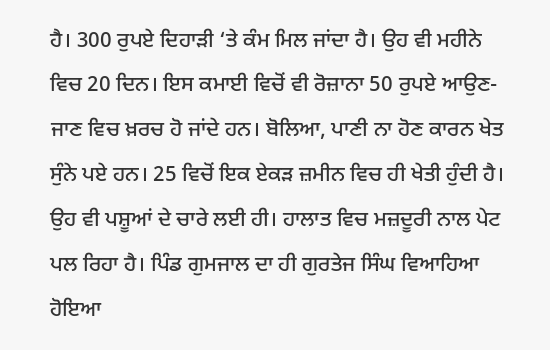ਹੈ। 300 ਰੁਪਏ ਦਿਹਾੜੀ ‘ਤੇ ਕੰਮ ਮਿਲ ਜਾਂਦਾ ਹੈ। ਉਹ ਵੀ ਮਹੀਨੇ ਵਿਚ 20 ਦਿਨ। ਇਸ ਕਮਾਈ ਵਿਚੋਂ ਵੀ ਰੋਜ਼ਾਨਾ 50 ਰੁਪਏ ਆਉਣ-ਜਾਣ ਵਿਚ ਖ਼ਰਚ ਹੋ ਜਾਂਦੇ ਹਨ। ਬੋਲਿਆ, ਪਾਣੀ ਨਾ ਹੋਣ ਕਾਰਨ ਖੇਤ ਸੁੰਨੇ ਪਏ ਹਨ। 25 ਵਿਚੋਂ ਇਕ ਏਕੜ ਜ਼ਮੀਨ ਵਿਚ ਹੀ ਖੇਤੀ ਹੁੰਦੀ ਹੈ। ਉਹ ਵੀ ਪਸ਼ੂਆਂ ਦੇ ਚਾਰੇ ਲਈ ਹੀ। ਹਾਲਾਤ ਵਿਚ ਮਜ਼ਦੂਰੀ ਨਾਲ ਪੇਟ ਪਲ ਰਿਹਾ ਹੈ। ਪਿੰਡ ਗੁਮਜਾਲ ਦਾ ਹੀ ਗੁਰਤੇਜ ਸਿੰਘ ਵਿਆਹਿਆ ਹੋਇਆ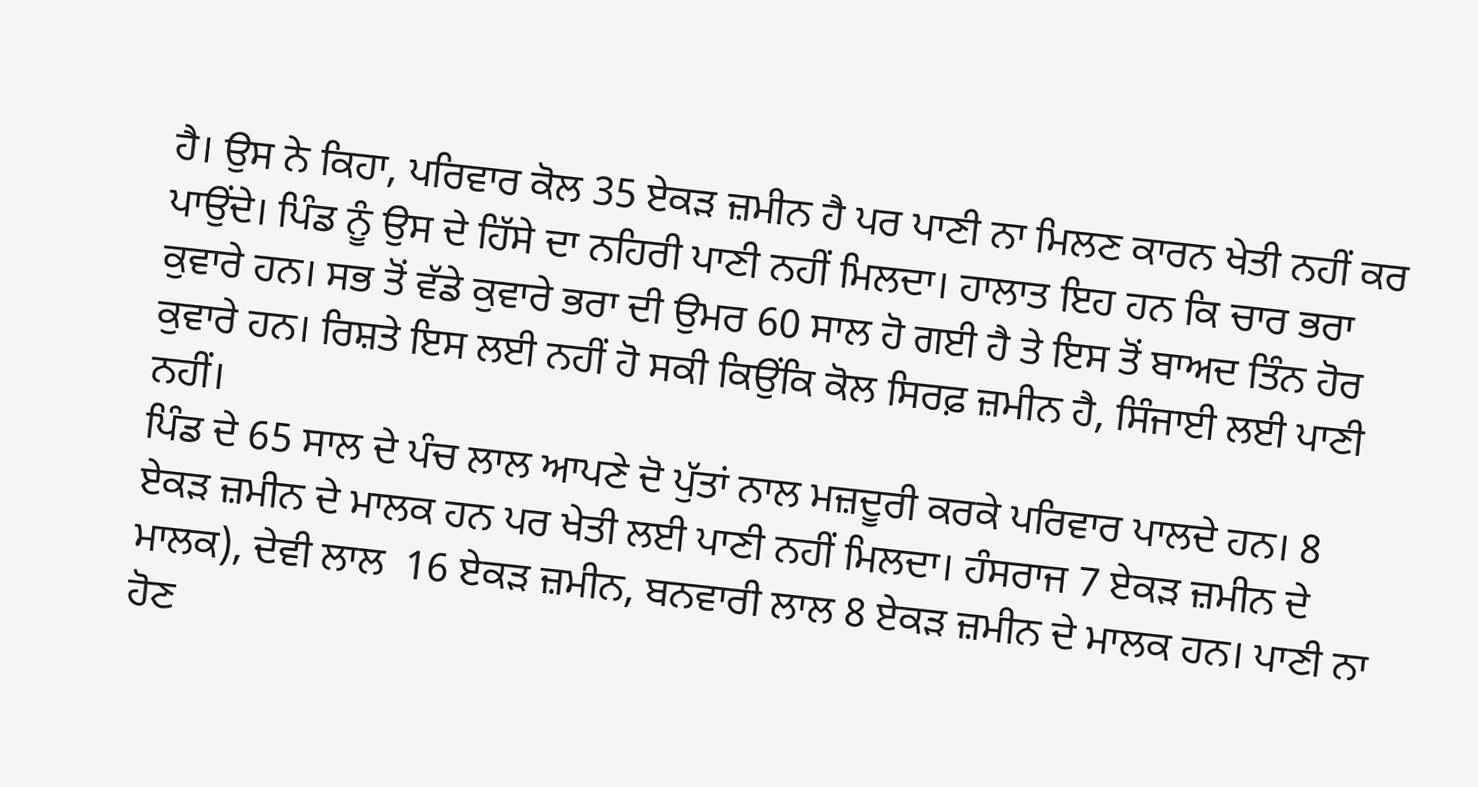ਹੈ। ਉਸ ਨੇ ਕਿਹਾ, ਪਰਿਵਾਰ ਕੋਲ 35 ਏਕੜ ਜ਼ਮੀਨ ਹੈ ਪਰ ਪਾਣੀ ਨਾ ਮਿਲਣ ਕਾਰਨ ਖੇਤੀ ਨਹੀਂ ਕਰ ਪਾਉਂਦੇ। ਪਿੰਡ ਨੂੰ ਉਸ ਦੇ ਹਿੱਸੇ ਦਾ ਨਹਿਰੀ ਪਾਣੀ ਨਹੀਂ ਮਿਲਦਾ। ਹਾਲਾਤ ਇਹ ਹਨ ਕਿ ਚਾਰ ਭਰਾ ਕੁਵਾਰੇ ਹਨ। ਸਭ ਤੋਂ ਵੱਡੇ ਕੁਵਾਰੇ ਭਰਾ ਦੀ ਉਮਰ 60 ਸਾਲ ਹੋ ਗਈ ਹੈ ਤੇ ਇਸ ਤੋਂ ਬਾਅਦ ਤਿੰਨ ਹੋਰ ਕੁਵਾਰੇ ਹਨ। ਰਿਸ਼ਤੇ ਇਸ ਲਈ ਨਹੀਂ ਹੋ ਸਕੀ ਕਿਉਂਕਿ ਕੋਲ ਸਿਰਫ਼ ਜ਼ਮੀਨ ਹੈ, ਸਿੰਜਾਈ ਲਈ ਪਾਣੀ ਨਹੀਂ।
ਪਿੰਡ ਦੇ 65 ਸਾਲ ਦੇ ਪੰਚ ਲਾਲ ਆਪਣੇ ਦੋ ਪੁੱਤਾਂ ਨਾਲ ਮਜ਼ਦੂਰੀ ਕਰਕੇ ਪਰਿਵਾਰ ਪਾਲਦੇ ਹਨ। 8 ਏਕੜ ਜ਼ਮੀਨ ਦੇ ਮਾਲਕ ਹਨ ਪਰ ਖੇਤੀ ਲਈ ਪਾਣੀ ਨਹੀਂ ਮਿਲਦਾ। ਹੰਸਰਾਜ 7 ਏਕੜ ਜ਼ਮੀਨ ਦੇ ਮਾਲਕ), ਦੇਵੀ ਲਾਲ  16 ਏਕੜ ਜ਼ਮੀਨ, ਬਨਵਾਰੀ ਲਾਲ 8 ਏਕੜ ਜ਼ਮੀਨ ਦੇ ਮਾਲਕ ਹਨ। ਪਾਣੀ ਨਾ ਹੋਣ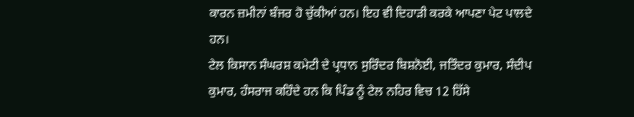ਕਾਰਨ ਜ਼ਮੀਨਾਂ ਬੰਜਰ ਹੋ ਚੁੱਕੀਆਂ ਹਨ। ਇਹ ਵੀ ਦਿਹਾੜੀ ਕਰਕੇ ਆਪਣਾ ਪੇਟ ਪਾਲਦੇ ਹਨ।
ਟੇਲ ਕਿਸਾਨ ਸੰਘਰਸ਼ ਕਮੇਟੀ ਦੇ ਪ੍ਰਧਾਨ ਸੁਰਿੰਦਰ ਬਿਸ਼ਨੋਈ, ਜਤਿੰਦਰ ਕੁਮਾਰ, ਸੰਦੀਪ ਕੁਮਾਰ, ਹੰਸਰਾਜ ਕਹਿੰਦੇ ਹਨ ਕਿ ਪਿੰਡ ਨੂੰ ਟੇਲ ਨਹਿਰ ਵਿਚ 12 ਹਿੱਸੇ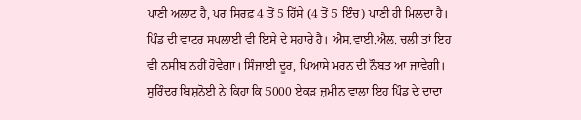ਪਾਣੀ ਅਲਾਟ ਹੈ, ਪਰ ਸਿਰਫ਼ 4 ਤੋਂ 5 ਹਿੱਸੇ (4 ਤੋਂ 5 ਇੰਚ) ਪਾਣੀ ਹੀ ਮਿਲਦਾ ਹੈ। ਪਿੰਡ ਦੀ ਵਾਟਰ ਸਪਲਾਈ ਵੀ ਇਸੇ ਦੇ ਸਹਾਰੇ ਹੈ। ਐਸ.ਵਾਈ.ਐਲ. ਚਲੀ ਤਾਂ ਇਹ ਵੀ ਨਸੀਬ ਨਹੀਂ ਹੋਵੇਗਾ। ਸਿੰਜਾਈ ਦੂਰ, ਪਿਆਸੇ ਮਰਨ ਦੀ ਨੌਬਤ ਆ ਜਾਵੇਗੀ। ਸੁਰਿੰਦਰ ਬਿਸ਼ਨੋਈ ਨੇ ਕਿਹਾ ਕਿ 5000 ਏਕੜ ਜ਼ਮੀਨ ਵਾਲਾ ਇਹ ਪਿੰਡ ਦੇ ਦਾਦਾ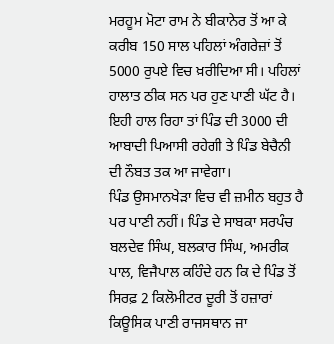ਮਰਹੂਮ ਮੋਟਾ ਰਾਮ ਨੇ ਬੀਕਾਨੇਰ ਤੋਂ ਆ ਕੇ ਕਰੀਬ 150 ਸਾਲ ਪਹਿਲਾਂ ਅੰਗਰੇਜ਼ਾਂ ਤੋਂ 5000 ਰੁਪਏ ਵਿਚ ਖ਼ਰੀਦਿਆ ਸੀ। ਪਹਿਲਾਂ ਹਾਲਾਤ ਠੀਕ ਸਨ ਪਰ ਹੁਣ ਪਾਣੀ ਘੱਟ ਹੈ। ਇਹੀ ਹਾਲ ਰਿਹਾ ਤਾਂ ਪਿੰਡ ਦੀ 3000 ਦੀ ਆਬਾਦੀ ਪਿਆਸੀ ਰਹੇਗੀ ਤੇ ਪਿੰਡ ਬੇਚੈਨੀ ਦੀ ਨੌਬਤ ਤਕ ਆ ਜਾਵੇਗਾ।
ਪਿੰਡ ਉਸਮਾਨਖੇੜਾ ਵਿਚ ਵੀ ਜ਼ਮੀਨ ਬਹੁਤ ਹੈ ਪਰ ਪਾਣੀ ਨਹੀਂ। ਪਿੰਡ ਦੇ ਸਾਬਕਾ ਸਰਪੰਚ ਬਲਦੇਵ ਸਿੰਘ, ਬਲਕਾਰ ਸਿੰਘ, ਅਮਰੀਕ ਪਾਲ, ਵਿਜੈਪਾਲ ਕਹਿੰਦੇ ਹਨ ਕਿ ਦੇ ਪਿੰਡ ਤੋਂ ਸਿਰਫ਼ 2 ਕਿਲੋਮੀਟਰ ਦੂਰੀ ਤੋਂ ਹਜ਼ਾਰਾਂ ਕਿਊਸਿਕ ਪਾਣੀ ਰਾਜਸਥਾਨ ਜਾ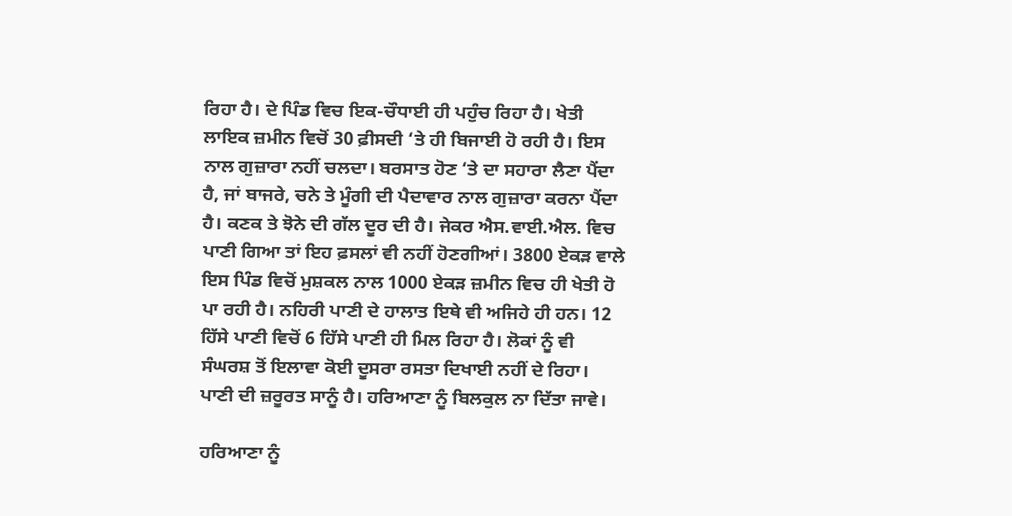ਰਿਹਾ ਹੈ। ਦੇ ਪਿੰਡ ਵਿਚ ਇਕ-ਚੌਧਾਈ ਹੀ ਪਹੁੰਚ ਰਿਹਾ ਹੈ। ਖੇਤੀ ਲਾਇਕ ਜ਼ਮੀਨ ਵਿਚੋਂ 30 ਫ਼ੀਸਦੀ ‘ਤੇ ਹੀ ਬਿਜਾਈ ਹੋ ਰਹੀ ਹੈ। ਇਸ ਨਾਲ ਗੁਜ਼ਾਰਾ ਨਹੀਂ ਚਲਦਾ। ਬਰਸਾਤ ਹੋਣ ‘ਤੇ ਦਾ ਸਹਾਰਾ ਲੈਣਾ ਪੈਂਦਾ ਹੈ, ਜਾਂ ਬਾਜਰੇ, ਚਨੇ ਤੇ ਮੂੰਗੀ ਦੀ ਪੈਦਾਵਾਰ ਨਾਲ ਗੁਜ਼ਾਰਾ ਕਰਨਾ ਪੈਂਦਾ ਹੈ। ਕਣਕ ਤੇ ਝੋਨੇ ਦੀ ਗੱਲ ਦੂਰ ਦੀ ਹੈ। ਜੇਕਰ ਐਸ.ਵਾਈ.ਐਲ. ਵਿਚ ਪਾਣੀ ਗਿਆ ਤਾਂ ਇਹ ਫ਼ਸਲਾਂ ਵੀ ਨਹੀਂ ਹੋਣਗੀਆਂ। 3800 ਏਕੜ ਵਾਲੇ ਇਸ ਪਿੰਡ ਵਿਚੋਂ ਮੁਸ਼ਕਲ ਨਾਲ 1000 ਏਕੜ ਜ਼ਮੀਨ ਵਿਚ ਹੀ ਖੇਤੀ ਹੋ ਪਾ ਰਹੀ ਹੈ। ਨਹਿਰੀ ਪਾਣੀ ਦੇ ਹਾਲਾਤ ਇਥੇ ਵੀ ਅਜਿਹੇ ਹੀ ਹਨ। 12 ਹਿੱਸੇ ਪਾਣੀ ਵਿਚੋਂ 6 ਹਿੱਸੇ ਪਾਣੀ ਹੀ ਮਿਲ ਰਿਹਾ ਹੈ। ਲੋਕਾਂ ਨੂੰ ਵੀ ਸੰਘਰਸ਼ ਤੋਂ ਇਲਾਵਾ ਕੋਈ ਦੂਸਰਾ ਰਸਤਾ ਦਿਖਾਈ ਨਹੀਂ ਦੇ ਰਿਹਾ। ਪਾਣੀ ਦੀ ਜ਼ਰੂਰਤ ਸਾਨੂੰ ਹੈ। ਹਰਿਆਣਾ ਨੂੰ ਬਿਲਕੁਲ ਨਾ ਦਿੱਤਾ ਜਾਵੇ।

ਹਰਿਆਣਾ ਨੂੰ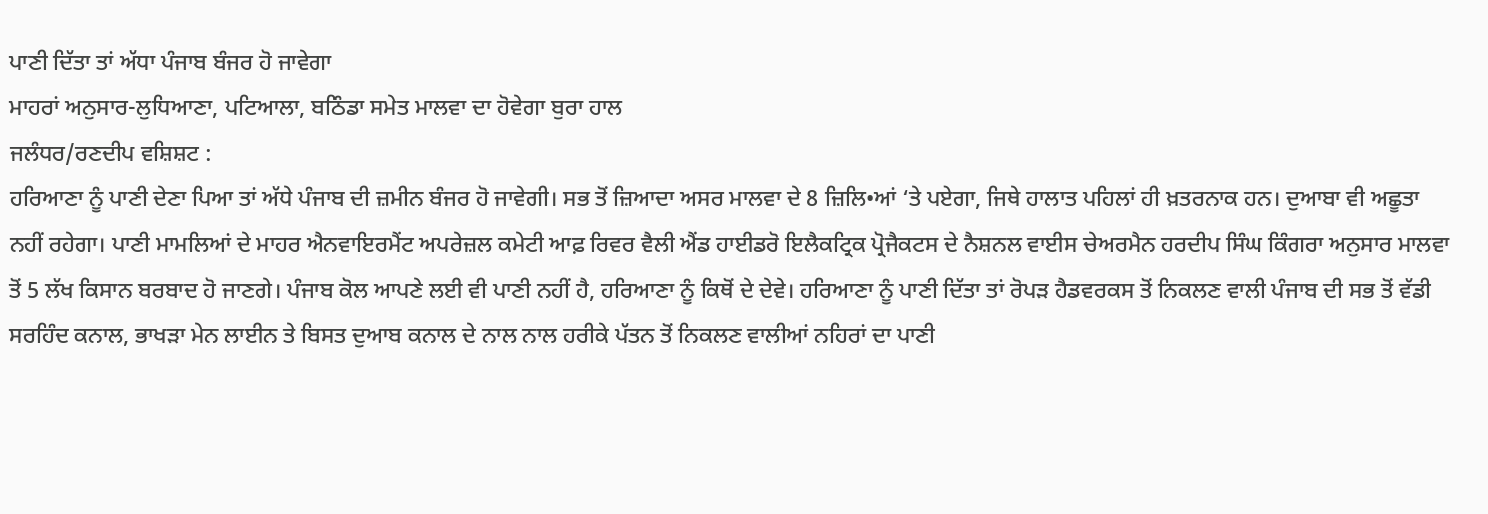ਪਾਣੀ ਦਿੱਤਾ ਤਾਂ ਅੱਧਾ ਪੰਜਾਬ ਬੰਜਰ ਹੋ ਜਾਵੇਗਾ
ਮਾਹਰਾਂ ਅਨੁਸਾਰ-ਲੁਧਿਆਣਾ, ਪਟਿਆਲਾ, ਬਠਿੰਡਾ ਸਮੇਤ ਮਾਲਵਾ ਦਾ ਹੋਵੇਗਾ ਬੁਰਾ ਹਾਲ
ਜਲੰਧਰ/ਰਣਦੀਪ ਵਸ਼ਿਸ਼ਟ :
ਹਰਿਆਣਾ ਨੂੰ ਪਾਣੀ ਦੇਣਾ ਪਿਆ ਤਾਂ ਅੱਧੇ ਪੰਜਾਬ ਦੀ ਜ਼ਮੀਨ ਬੰਜਰ ਹੋ ਜਾਵੇਗੀ। ਸਭ ਤੋਂ ਜ਼ਿਆਦਾ ਅਸਰ ਮਾਲਵਾ ਦੇ 8 ਜ਼ਿਲਿ•ਆਂ ‘ਤੇ ਪਏਗਾ, ਜਿਥੇ ਹਾਲਾਤ ਪਹਿਲਾਂ ਹੀ ਖ਼ਤਰਨਾਕ ਹਨ। ਦੁਆਬਾ ਵੀ ਅਛੂਤਾ ਨਹੀਂ ਰਹੇਗਾ। ਪਾਣੀ ਮਾਮਲਿਆਂ ਦੇ ਮਾਹਰ ਐਨਵਾਇਰਮੈਂਟ ਅਪਰੇਜ਼ਲ ਕਮੇਟੀ ਆਫ਼ ਰਿਵਰ ਵੈਲੀ ਐਂਡ ਹਾਈਡਰੋ ਇਲੈਕਟ੍ਰਿਕ ਪ੍ਰੋਜੈਕਟਸ ਦੇ ਨੈਸ਼ਨਲ ਵਾਈਸ ਚੇਅਰਮੈਨ ਹਰਦੀਪ ਸਿੰਘ ਕਿੰਗਰਾ ਅਨੁਸਾਰ ਮਾਲਵਾ ਤੋਂ 5 ਲੱਖ ਕਿਸਾਨ ਬਰਬਾਦ ਹੋ ਜਾਣਗੇ। ਪੰਜਾਬ ਕੋਲ ਆਪਣੇ ਲਈ ਵੀ ਪਾਣੀ ਨਹੀਂ ਹੈ, ਹਰਿਆਣਾ ਨੂੰ ਕਿਥੋਂ ਦੇ ਦੇਵੇ। ਹਰਿਆਣਾ ਨੂੰ ਪਾਣੀ ਦਿੱਤਾ ਤਾਂ ਰੋਪੜ ਹੈਡਵਰਕਸ ਤੋਂ ਨਿਕਲਣ ਵਾਲੀ ਪੰਜਾਬ ਦੀ ਸਭ ਤੋਂ ਵੱਡੀ ਸਰਹਿੰਦ ਕਨਾਲ, ਭਾਖੜਾ ਮੇਨ ਲਾਈਨ ਤੇ ਬਿਸਤ ਦੁਆਬ ਕਨਾਲ ਦੇ ਨਾਲ ਨਾਲ ਹਰੀਕੇ ਪੱਤਨ ਤੋਂ ਨਿਕਲਣ ਵਾਲੀਆਂ ਨਹਿਰਾਂ ਦਾ ਪਾਣੀ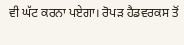ਵੀ ਘੱਟ ਕਰਨਾ ਪਏਗਾ। ਰੋਪੜ ਹੈਡਵਰਕਸ ਤੋਂ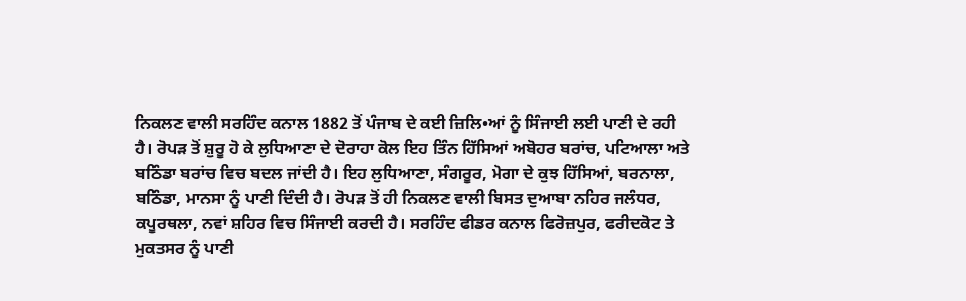ਨਿਕਲਣ ਵਾਲੀ ਸਰਹਿੰਦ ਕਨਾਲ 1882 ਤੋਂ ਪੰਜਾਬ ਦੇ ਕਈ ਜ਼ਿਲਿ•ਆਂ ਨੂੰ ਸਿੰਜਾਈ ਲਈ ਪਾਣੀ ਦੇ ਰਹੀ ਹੈ। ਰੋਪੜ ਤੋਂ ਸ਼ੁਰੂ ਹੋ ਕੇ ਲੁਧਿਆਣਾ ਦੇ ਦੋਰਾਹਾ ਕੋਲ ਇਹ ਤਿੰਨ ਹਿੱਸਿਆਂ ਅਬੋਹਰ ਬਰਾਂਚ, ਪਟਿਆਲਾ ਅਤੇ ਬਠਿੰਡਾ ਬਰਾਂਚ ਵਿਚ ਬਦਲ ਜਾਂਦੀ ਹੈ। ਇਹ ਲੁਧਿਆਣਾ, ਸੰਗਰੂਰ, ਮੋਗਾ ਦੇ ਕੁਝ ਹਿੱਸਿਆਂ, ਬਰਨਾਲਾ, ਬਠਿੰਡਾ, ਮਾਨਸਾ ਨੂੰ ਪਾਣੀ ਦਿੰਦੀ ਹੈ। ਰੋਪੜ ਤੋਂ ਹੀ ਨਿਕਲਣ ਵਾਲੀ ਬਿਸਤ ਦੁਆਬਾ ਨਹਿਰ ਜਲੰਧਰ, ਕਪੂਰਥਲਾ, ਨਵਾਂ ਸ਼ਹਿਰ ਵਿਚ ਸਿੰਜਾਈ ਕਰਦੀ ਹੈ। ਸਰਹਿੰਦ ਫੀਡਰ ਕਨਾਲ ਫਿਰੋਜ਼ਪੁਰ, ਫਰੀਦਕੋਟ ਤੇ ਮੁਕਤਸਰ ਨੂੰ ਪਾਣੀ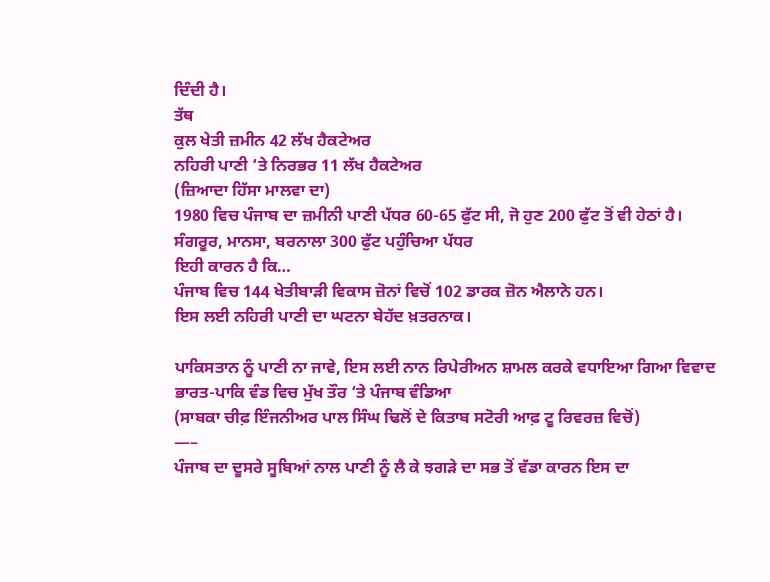ਦਿੰਦੀ ਹੈ।
ਤੱਥ
ਕੁਲ ਖੇਤੀ ਜ਼ਮੀਨ 42 ਲੱਖ ਹੈਕਟੇਅਰ
ਨਹਿਰੀ ਪਾਣੀ ‘ਤੇ ਨਿਰਭਰ 11 ਲੱਖ ਹੈਕਟੇਅਰ
(ਜ਼ਿਆਦਾ ਹਿੱਸਾ ਮਾਲਵਾ ਦਾ)
1980 ਵਿਚ ਪੰਜਾਬ ਦਾ ਜ਼ਮੀਨੀ ਪਾਣੀ ਪੱਧਰ 60-65 ਫੁੱਟ ਸੀ, ਜੋ ਹੁਣ 200 ਫੁੱਟ ਤੋਂ ਵੀ ਹੇਠਾਂ ਹੈ।
ਸੰਗਰੂਰ, ਮਾਨਸਾ, ਬਰਨਾਲਾ 300 ਫੁੱਟ ਪਹੁੰਚਿਆ ਪੱਧਰ
ਇਹੀ ਕਾਰਨ ਹੈ ਕਿ…
ਪੰਜਾਬ ਵਿਚ 144 ਖੇਤੀਬਾੜੀ ਵਿਕਾਸ ਜ਼ੋਨਾਂ ਵਿਚੋਂ 102 ਡਾਰਕ ਜ਼ੋਨ ਐਲਾਨੇ ਹਨ।
ਇਸ ਲਈ ਨਹਿਰੀ ਪਾਣੀ ਦਾ ਘਟਨਾ ਬੇਹੱਦ ਖ਼ਤਰਨਾਕ।

ਪਾਕਿਸਤਾਨ ਨੂੰ ਪਾਣੀ ਨਾ ਜਾਵੇ, ਇਸ ਲਈ ਨਾਨ ਰਿਪੇਰੀਅਨ ਸ਼ਾਮਲ ਕਰਕੇ ਵਧਾਇਆ ਗਿਆ ਵਿਵਾਦ
ਭਾਰਤ-ਪਾਕਿ ਵੰਡ ਵਿਚ ਮੁੱਖ ਤੌਰ ‘ਤੇ ਪੰਜਾਬ ਵੰਡਿਆ
(ਸਾਬਕਾ ਚੀਫ਼ ਇੰਜਨੀਅਰ ਪਾਲ ਸਿੰਘ ਢਿਲੋਂ ਦੇ ਕਿਤਾਬ ਸਟੋਰੀ ਆਫ਼ ਟੂ ਰਿਵਰਜ਼ ਵਿਚੋਂ)
—–
ਪੰਜਾਬ ਦਾ ਦੂਸਰੇ ਸੂਬਿਆਂ ਨਾਲ ਪਾਣੀ ਨੂੰ ਲੈ ਕੇ ਝਗੜੇ ਦਾ ਸਭ ਤੋਂ ਵੱਡਾ ਕਾਰਨ ਇਸ ਦਾ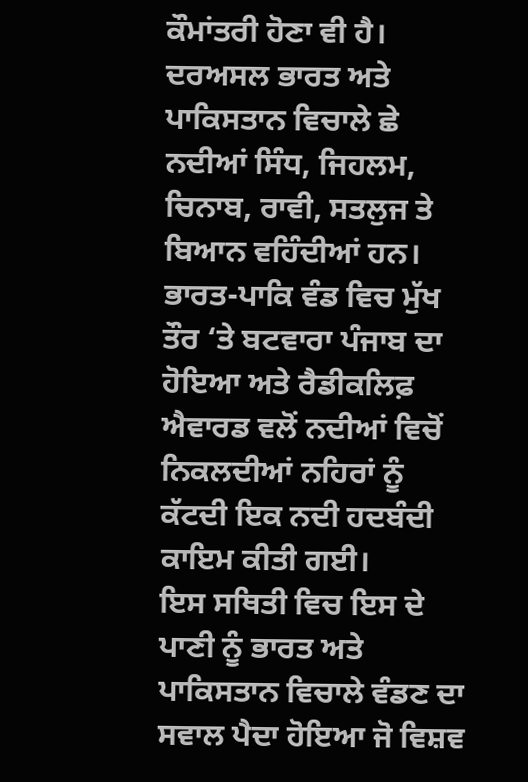ਕੌਮਾਂਤਰੀ ਹੋਣਾ ਵੀ ਹੈ। ਦਰਅਸਲ ਭਾਰਤ ਅਤੇ ਪਾਕਿਸਤਾਨ ਵਿਚਾਲੇ ਛੇ ਨਦੀਆਂ ਸਿੰਧ, ਜਿਹਲਮ, ਚਿਨਾਬ, ਰਾਵੀ, ਸਤਲੁਜ ਤੇ ਬਿਆਨ ਵਹਿੰਦੀਆਂ ਹਨ। ਭਾਰਤ-ਪਾਕਿ ਵੰਡ ਵਿਚ ਮੁੱਖ ਤੌਰ ‘ਤੇ ਬਟਵਾਰਾ ਪੰਜਾਬ ਦਾ ਹੋਇਆ ਅਤੇ ਰੈਡੀਕਲਿਫ਼ ਐਵਾਰਡ ਵਲੋਂ ਨਦੀਆਂ ਵਿਚੋਂ ਨਿਕਲਦੀਆਂ ਨਹਿਰਾਂ ਨੂੰ ਕੱਟਦੀ ਇਕ ਨਦੀ ਹਦਬੰਦੀ ਕਾਇਮ ਕੀਤੀ ਗਈ।
ਇਸ ਸਥਿਤੀ ਵਿਚ ਇਸ ਦੇ ਪਾਣੀ ਨੂੰ ਭਾਰਤ ਅਤੇ ਪਾਕਿਸਤਾਨ ਵਿਚਾਲੇ ਵੰਡਣ ਦਾ ਸਵਾਲ ਪੈਦਾ ਹੋਇਆ ਜੋ ਵਿਸ਼ਵ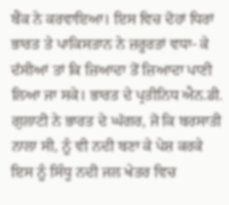ਬੈਂਕ ਨੇ ਕਰਵਾਇਆ। ਇਸ ਵਿਚ ਦੋਹਾਂ ਧਿਰਾਂ ਭਾਰਤ ਤੇ ਪਾਕਿਸਤਾਨ ਨੇ ਜ਼ਰੂਰਤਾਂ ਵਧਾ- ਕੇ ਦੱਸੀਆਂ ਤਾਂ ਕਿ ਜ਼ਿਆਦਾ ਤੋਂ ਜ਼ਿਆਦਾ ਪਾਣੀ ਲਿਆ ਜਾ ਸਕੇ। ਭਾਰਤ ਦੇ ਪ੍ਰਤੀਨਿਧ ਐਨ.ਡੀ. ਗੁਲਾਟੀ ਨੇ ਭਾਰਤ ਦੇ ਘੱਗਰ, ਜੋ ਕਿ ਬਰਸਾਤੀ ਨਾਲਾ ਸੀ, ਨੂੰ ਵੀ ਨਦੀ ਬਣਾ ਕੇ ਪੇਸ਼ ਕਰਕੇ ਇਸ ਨੂੰ ਸਿੰਧੂ ਨਦੀ ਜਲ ਖੇਤਰ ਵਿਚ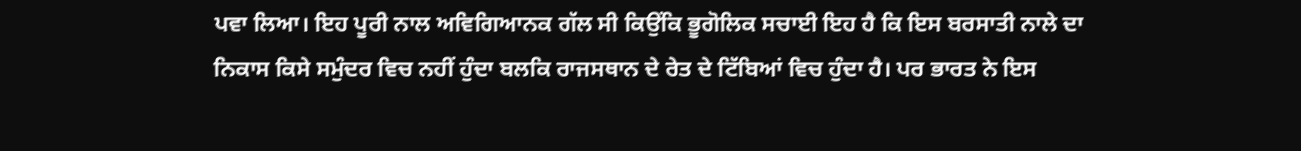ਪਵਾ ਲਿਆ। ਇਹ ਪੂਰੀ ਨਾਲ ਅਵਿਗਿਆਨਕ ਗੱਲ ਸੀ ਕਿਉਂਕਿ ਭੂਗੋਲਿਕ ਸਚਾਈ ਇਹ ਹੈ ਕਿ ਇਸ ਬਰਸਾਤੀ ਨਾਲੇ ਦਾ ਨਿਕਾਸ ਕਿਸੇ ਸਮੁੰਦਰ ਵਿਚ ਨਹੀਂ ਹੁੰਦਾ ਬਲਕਿ ਰਾਜਸਥਾਨ ਦੇ ਰੇਤ ਦੇ ਟਿੱਬਿਆਂ ਵਿਚ ਹੁੰਦਾ ਹੈ। ਪਰ ਭਾਰਤ ਨੇ ਇਸ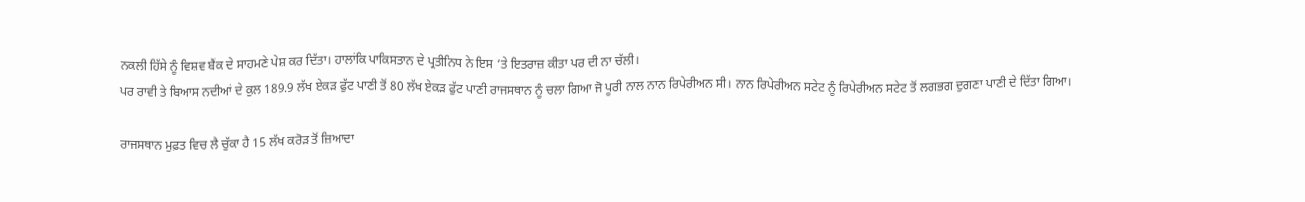ਨਕਲੀ ਹਿੱਸੇ ਨੂੰ ਵਿਸ਼ਵ ਬੈਂਕ ਦੇ ਸਾਹਮਣੇ ਪੇਸ਼ ਕਰ ਦਿੱਤਾ। ਹਾਲਾਂਕਿ ਪਾਕਿਸਤਾਨ ਦੇ ਪ੍ਰਤੀਨਿਧ ਨੇ ਇਸ ‘ਤੇ ਇਤਰਾਜ਼ ਕੀਤਾ ਪਰ ਦੀ ਨਾ ਚੱਲੀ।
ਪਰ ਰਾਵੀ ਤੇ ਬਿਆਸ ਨਦੀਆਂ ਦੇ ਕੁਲ 189.9 ਲੱਖ ਏਕੜ ਫੁੱਟ ਪਾਣੀ ਤੋਂ 80 ਲੱਖ ਏਕੜ ਫੁੱਟ ਪਾਣੀ ਰਾਜਸਥਾਨ ਨੂੰ ਚਲਾ ਗਿਆ ਜੋ ਪੂਰੀ ਨਾਲ ਨਾਨ ਰਿਪੇਰੀਅਨ ਸੀ। ਨਾਨ ਰਿਪੇਰੀਅਨ ਸਟੇਟ ਨੂੰ ਰਿਪੇਰੀਅਨ ਸਟੇਟ ਤੋਂ ਲਗਭਗ ਦੁਗਣਾ ਪਾਣੀ ਦੇ ਦਿੱਤਾ ਗਿਆ।

ਰਾਜਸਥਾਨ ਮੁਫ਼ਤ ਵਿਚ ਲੈ ਚੁੱਕਾ ਹੈ 15 ਲੱਖ ਕਰੋੜ ਤੋਂ ਜ਼ਿਆਦਾ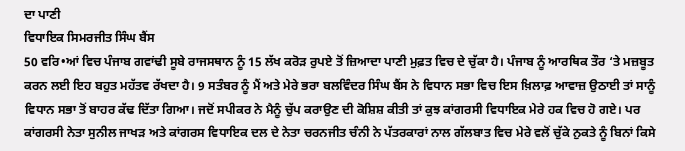ਦਾ ਪਾਣੀ
ਵਿਧਾਇਕ ਸਿਮਰਜੀਤ ਸਿੰਘ ਬੈਂਸ
50 ਵਰਿ•ਆਂ ਵਿਚ ਪੰਜਾਬ ਗਵਾਂਢੀ ਸੂਬੇ ਰਾਜਸਥਾਨ ਨੂੰ 15 ਲੱਖ ਕਰੋੜ ਰੁਪਏ ਤੋਂ ਜ਼ਿਆਦਾ ਪਾਣੀ ਮੁਫ਼ਤ ਵਿਚ ਦੇ ਚੁੱਕਾ ਹੈ। ਪੰਜਾਬ ਨੂੰ ਆਰਥਿਕ ਤੌਰ ‘ਤੇ ਮਜ਼ਬੂਤ ਕਰਨ ਲਈ ਇਹ ਬਹੁਤ ਮਹੱਤਵ ਰੱਖਦਾ ਹੈ। 9 ਸਤੰਬਰ ਨੂੰ ਮੈਂ ਅਤੇ ਮੇਰੇ ਭਰਾ ਬਲਵਿੰਦਰ ਸਿੰਘ ਬੈਂਸ ਨੇ ਵਿਧਾਨ ਸਭਾ ਵਿਚ ਇਸ ਖ਼ਿਲਾਫ਼ ਆਵਾਜ਼ ਉਠਾਈ ਤਾਂ ਸਾਨੂੰ ਵਿਧਾਨ ਸਭਾ ਤੋਂ ਬਾਹਰ ਕੱਢ ਦਿੱਤਾ ਗਿਆ। ਜਦੋਂ ਸਪੀਕਰ ਨੇ ਮੈਨੂੰ ਚੁੱਪ ਕਰਾਉਣ ਦੀ ਕੋਸ਼ਿਸ਼ ਕੀਤੀ ਤਾਂ ਕੁਝ ਕਾਂਗਰਸੀ ਵਿਧਾਇਕ ਮੇਰੇ ਹਕ ਵਿਚ ਹੋ ਗਏ। ਪਰ ਕਾਂਗਰਸੀ ਨੇਤਾ ਸੁਨੀਲ ਜਾਖੜ ਅਤੇ ਕਾਂਗਰਸ ਵਿਧਾਇਕ ਦਲ ਦੇ ਨੇਤਾ ਚਰਨਜੀਤ ਚੰਨੀ ਨੇ ਪੱਤਰਕਾਰਾਂ ਨਾਲ ਗੱਲਬਾਤ ਵਿਚ ਮੇਰੇ ਵਲੋਂ ਚੁੱਕੇ ਨੁਕਤੇ ਨੂੰ ਬਿਨਾਂ ਕਿਸੇ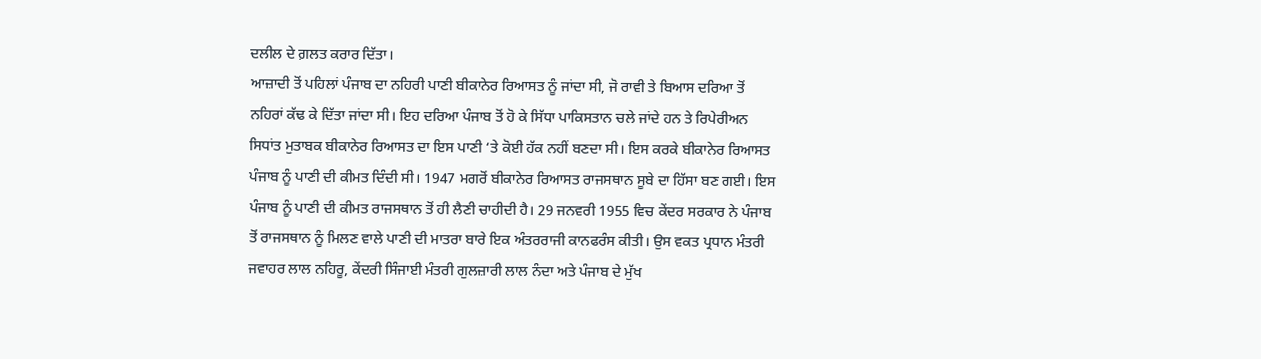ਦਲੀਲ ਦੇ ਗ਼ਲਤ ਕਰਾਰ ਦਿੱਤਾ।
ਆਜ਼ਾਦੀ ਤੋਂ ਪਹਿਲਾਂ ਪੰਜਾਬ ਦਾ ਨਹਿਰੀ ਪਾਣੀ ਬੀਕਾਨੇਰ ਰਿਆਸਤ ਨੂੰ ਜਾਂਦਾ ਸੀ, ਜੋ ਰਾਵੀ ਤੇ ਬਿਆਸ ਦਰਿਆ ਤੋਂ ਨਹਿਰਾਂ ਕੱਢ ਕੇ ਦਿੱਤਾ ਜਾਂਦਾ ਸੀ। ਇਹ ਦਰਿਆ ਪੰਜਾਬ ਤੋਂ ਹੋ ਕੇ ਸਿੱਧਾ ਪਾਕਿਸਤਾਨ ਚਲੇ ਜਾਂਦੇ ਹਨ ਤੇ ਰਿਪੇਰੀਅਨ ਸਿਧਾਂਤ ਮੁਤਾਬਕ ਬੀਕਾਨੇਰ ਰਿਆਸਤ ਦਾ ਇਸ ਪਾਣੀ ‘ਤੇ ਕੋਈ ਹੱਕ ਨਹੀਂ ਬਣਦਾ ਸੀ। ਇਸ ਕਰਕੇ ਬੀਕਾਨੇਰ ਰਿਆਸਤ ਪੰਜਾਬ ਨੂੰ ਪਾਣੀ ਦੀ ਕੀਮਤ ਦਿੰਦੀ ਸੀ। 1947 ਮਗਰੋਂ ਬੀਕਾਨੇਰ ਰਿਆਸਤ ਰਾਜਸਥਾਨ ਸੂਬੇ ਦਾ ਹਿੱਸਾ ਬਣ ਗਈ। ਇਸ ਪੰਜਾਬ ਨੂੰ ਪਾਣੀ ਦੀ ਕੀਮਤ ਰਾਜਸਥਾਨ ਤੋਂ ਹੀ ਲੈਣੀ ਚਾਹੀਦੀ ਹੈ। 29 ਜਨਵਰੀ 1955 ਵਿਚ ਕੇਂਦਰ ਸਰਕਾਰ ਨੇ ਪੰਜਾਬ ਤੋਂ ਰਾਜਸਥਾਨ ਨੂੰ ਮਿਲਣ ਵਾਲੇ ਪਾਣੀ ਦੀ ਮਾਤਰਾ ਬਾਰੇ ਇਕ ਅੰਤਰਰਾਜੀ ਕਾਨਫਰੰਸ ਕੀਤੀ। ਉਸ ਵਕਤ ਪ੍ਰਧਾਨ ਮੰਤਰੀ ਜਵਾਹਰ ਲਾਲ ਨਹਿਰੂ, ਕੇਂਦਰੀ ਸਿੰਜਾਈ ਮੰਤਰੀ ਗੁਲਜ਼ਾਰੀ ਲਾਲ ਨੰਦਾ ਅਤੇ ਪੰਜਾਬ ਦੇ ਮੁੱਖ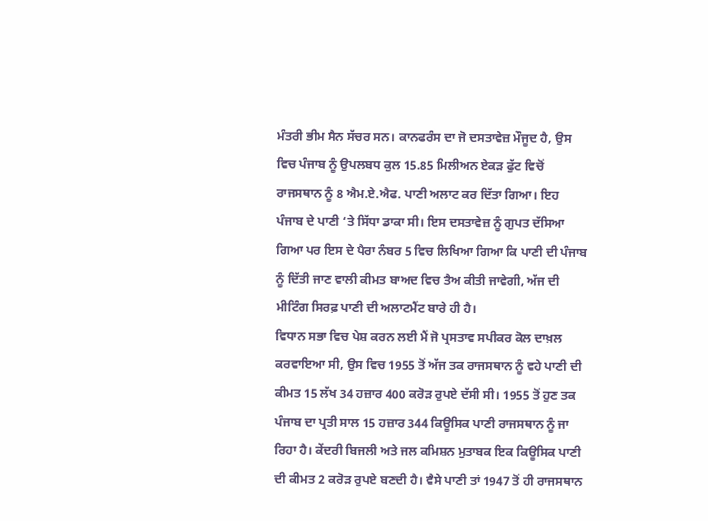ਮੰਤਰੀ ਭੀਮ ਸੈਨ ਸੱਚਰ ਸਨ। ਕਾਨਫਰੰਸ ਦਾ ਜੋ ਦਸਤਾਵੇਜ਼ ਮੌਜੂਦ ਹੈ, ਉਸ ਵਿਚ ਪੰਜਾਬ ਨੂੰ ਉਪਲਬਧ ਕੁਲ 15.85 ਮਿਲੀਅਨ ਏਕੜ ਫੁੱਟ ਵਿਚੋਂ ਰਾਜਸਥਾਨ ਨੂੰ 8 ਐਮ.ਏ.ਐਫ. ਪਾਣੀ ਅਲਾਟ ਕਰ ਦਿੱਤਾ ਗਿਆ। ਇਹ ਪੰਜਾਬ ਦੇ ਪਾਣੀ ‘ਤੇ ਸਿੱਧਾ ਡਾਕਾ ਸੀ। ਇਸ ਦਸਤਾਵੇਜ਼ ਨੂੰ ਗੁਪਤ ਦੱਸਿਆ ਗਿਆ ਪਰ ਇਸ ਦੇ ਪੈਰਾ ਨੰਬਰ 5 ਵਿਚ ਲਿਖਿਆ ਗਿਆ ਕਿ ਪਾਣੀ ਦੀ ਪੰਜਾਬ ਨੂੰ ਦਿੱਤੀ ਜਾਣ ਵਾਲੀ ਕੀਮਤ ਬਾਅਦ ਵਿਚ ਤੈਅ ਕੀਤੀ ਜਾਵੇਗੀ, ਅੱਜ ਦੀ ਮੀਟਿੰਗ ਸਿਰਫ਼ ਪਾਣੀ ਦੀ ਅਲਾਟਮੈਂਟ ਬਾਰੇ ਹੀ ਹੈ।
ਵਿਧਾਨ ਸਭਾ ਵਿਚ ਪੇਸ਼ ਕਰਨ ਲਈ ਮੈਂ ਜੋ ਪ੍ਰਸਤਾਵ ਸਪੀਕਰ ਕੋਲ ਦਾਖ਼ਲ ਕਰਵਾਇਆ ਸੀ, ਉਸ ਵਿਚ 1955 ਤੋਂ ਅੱਜ ਤਕ ਰਾਜਸਥਾਨ ਨੂੰ ਵਹੇ ਪਾਣੀ ਦੀ ਕੀਮਤ 15 ਲੱਖ 34 ਹਜ਼ਾਰ 400 ਕਰੋੜ ਰੁਪਏ ਦੱਸੀ ਸੀ। 1955 ਤੋਂ ਹੁਣ ਤਕ ਪੰਜਾਬ ਦਾ ਪ੍ਰਤੀ ਸਾਲ 15 ਹਜ਼ਾਰ 344 ਕਿਊਸਿਕ ਪਾਣੀ ਰਾਜਸਥਾਨ ਨੂੰ ਜਾ ਰਿਹਾ ਹੈ। ਕੇਂਦਰੀ ਬਿਜਲੀ ਅਤੇ ਜਲ ਕਮਿਸ਼ਨ ਮੁਤਾਬਕ ਇਕ ਕਿਊਸਿਕ ਪਾਣੀ ਦੀ ਕੀਮਤ 2 ਕਰੋੜ ਰੁਪਏ ਬਣਦੀ ਹੈ। ਵੈਸੇ ਪਾਣੀ ਤਾਂ 1947 ਤੋਂ ਹੀ ਰਾਜਸਥਾਨ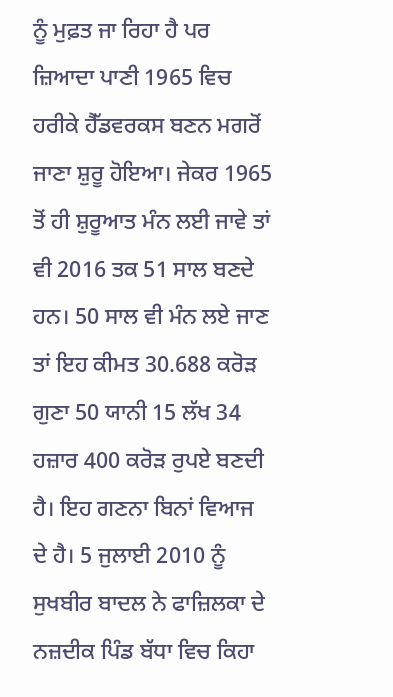ਨੂੰ ਮੁਫ਼ਤ ਜਾ ਰਿਹਾ ਹੈ ਪਰ ਜ਼ਿਆਦਾ ਪਾਣੀ 1965 ਵਿਚ ਹਰੀਕੇ ਹੈੱਡਵਰਕਸ ਬਣਨ ਮਗਰੋਂ ਜਾਣਾ ਸ਼ੁਰੂ ਹੋਇਆ। ਜੇਕਰ 1965 ਤੋਂ ਹੀ ਸ਼ੁਰੂਆਤ ਮੰਨ ਲਈ ਜਾਵੇ ਤਾਂ ਵੀ 2016 ਤਕ 51 ਸਾਲ ਬਣਦੇ ਹਨ। 50 ਸਾਲ ਵੀ ਮੰਨ ਲਏ ਜਾਣ ਤਾਂ ਇਹ ਕੀਮਤ 30.688 ਕਰੋੜ ਗੁਣਾ 50 ਯਾਨੀ 15 ਲੱਖ 34 ਹਜ਼ਾਰ 400 ਕਰੋੜ ਰੁਪਏ ਬਣਦੀ ਹੈ। ਇਹ ਗਣਨਾ ਬਿਨਾਂ ਵਿਆਜ ਦੇ ਹੈ। 5 ਜੁਲਾਈ 2010 ਨੂੰ ਸੁਖਬੀਰ ਬਾਦਲ ਨੇ ਫਾਜ਼ਿਲਕਾ ਦੇ ਨਜ਼ਦੀਕ ਪਿੰਡ ਬੱਧਾ ਵਿਚ ਕਿਹਾ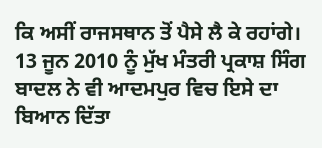ਕਿ ਅਸੀਂ ਰਾਜਸਥਾਨ ਤੋਂ ਪੈਸੇ ਲੈ ਕੇ ਰਹਾਂਗੇ। 13 ਜੂਨ 2010 ਨੂੰ ਮੁੱਖ ਮੰਤਰੀ ਪ੍ਰਕਾਸ਼ ਸਿੰਗ ਬਾਦਲ ਨੇ ਵੀ ਆਦਮਪੁਰ ਵਿਚ ਇਸੇ ਦਾ ਬਿਆਨ ਦਿੱਤਾ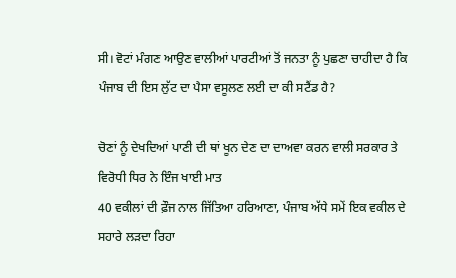ਸੀ। ਵੋਟਾਂ ਮੰਗਣ ਆਉਣ ਵਾਲੀਆਂ ਪਾਰਟੀਆਂ ਤੋਂ ਜਨਤਾ ਨੂੰ ਪੁਛਣਾ ਚਾਹੀਦਾ ਹੈ ਕਿ ਪੰਜਾਬ ਦੀ ਇਸ ਲੁੱਟ ਦਾ ਪੈਸਾ ਵਸੂਲਣ ਲਈ ਦਾ ਕੀ ਸਟੈਂਡ ਹੈ?

ਚੋਣਾਂ ਨੂੰ ਦੇਖਦਿਆਂ ਪਾਣੀ ਦੀ ਥਾਂ ਖੂਨ ਦੇਣ ਦਾ ਦਾਅਵਾ ਕਰਨ ਵਾਲੀ ਸਰਕਾਰ ਤੇ ਵਿਰੋਧੀ ਧਿਰ ਨੇ ਇੰਜ ਖਾਈ ਮਾਤ
40 ਵਕੀਲਾਂ ਦੀ ਫ਼ੌਜ ਨਾਲ ਜਿੱਤਿਆ ਹਰਿਆਣਾ, ਪੰਜਾਬ ਅੱਧੇ ਸਮੇਂ ਇਕ ਵਕੀਲ ਦੇ ਸਹਾਰੇ ਲੜਦਾ ਰਿਹਾ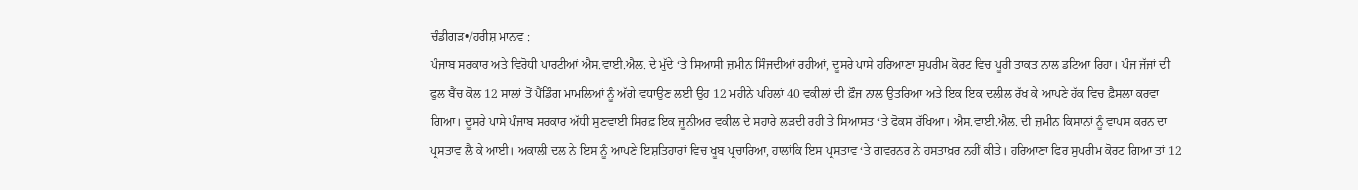ਚੰਡੀਗੜ•/ਹਰੀਸ਼ ਮਾਨਵ :
ਪੰਜਾਬ ਸਰਕਾਰ ਅਤੇ ਵਿਰੋਧੀ ਪਾਰਟੀਆਂ ਐਸ.ਵਾਈ.ਐਲ. ਦੇ ਮੁੱਦੇ ‘ਤੇ ਸਿਆਸੀ ਜ਼ਮੀਨ ਸਿੰਜਦੀਆਂ ਰਹੀਆਂ, ਦੂਸਰੇ ਪਾਸੇ ਹਰਿਆਣਾ ਸੁਪਰੀਮ ਕੋਰਟ ਵਿਚ ਪੂਰੀ ਤਾਕਤ ਨਾਲ ਡਟਿਆ ਰਿਹਾ। ਪੰਜ ਜੱਜਾਂ ਦੀ ਫੁਲ ਬੈਂਚ ਕੋਲ 12 ਸਾਲਾਂ ਤੋਂ ਪੈਂਡਿੰਗ ਮਾਮਲਿਆਂ ਨੂੰ ਅੱਗੇ ਵਧਾਉਣ ਲਈ ਉਹ 12 ਮਹੀਨੇ ਪਹਿਲਾਂ 40 ਵਕੀਲਾਂ ਦੀ ਫ਼ੌਜ ਨਾਲ ਉਤਰਿਆ ਅਤੇ ਇਕ ਇਕ ਦਲੀਲ ਰੱਖ ਕੇ ਆਪਣੇ ਹੱਕ ਵਿਚ ਫ਼ੈਸਲਾ ਕਰਵਾ ਗਿਆ। ਦੂਸਰੇ ਪਾਸੇ ਪੰਜਾਬ ਸਰਕਾਰ ਅੱਧੀ ਸੁਣਵਾਈ ਸਿਰਫ਼ ਇਕ ਜੂਨੀਅਰ ਵਕੀਲ ਦੇ ਸਹਾਰੇ ਲੜਦੀ ਰਹੀ ਤੇ ਸਿਆਸਤ ‘ਤੇ ਫੋਕਸ ਰੱਖਿਆ। ਐਸ.ਵਾਈ.ਐਲ. ਦੀ ਜ਼ਮੀਨ ਕਿਸਾਨਾਂ ਨੂੰ ਵਾਪਸ ਕਰਨ ਦਾ ਪ੍ਰਸਤਾਵ ਲੈ ਕੇ ਆਈ। ਅਕਾਲੀ ਦਲ ਨੇ ਇਸ ਨੂੰ ਆਪਣੇ ਇਸ਼ਤਿਹਾਰਾਂ ਵਿਚ ਖੂਬ ਪ੍ਰਚਾਰਿਆ, ਹਾਲਾਂਕਿ ਇਸ ਪ੍ਰਸਤਾਵ ‘ਤੇ ਗਵਰਨਰ ਨੇ ਹਸਤਾਖ਼ਰ ਨਹੀਂ ਕੀਤੇ। ਹਰਿਆਣਾ ਫਿਰ ਸੁਪਰੀਮ ਕੋਰਟ ਗਿਆ ਤਾਂ 12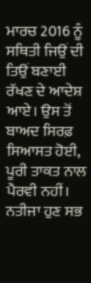ਮਾਰਚ 2016 ਨੂੰ ਸਥਿਤੀ ਜਿਉਂ ਦੀ ਤਿਉਂ ਬਣਾਈ ਰੱਖਣ ਦੇ ਆਦੇਸ਼ ਆਏ। ਉਸ ਤੋਂ ਬਾਅਦ ਸਿਰਫ਼ ਸਿਆਸਤ ਹੋਈ, ਪੂਰੀ ਤਾਕਤ ਨਾਲ ਪੈਰਵੀ ਨਹੀਂ। ਨਤੀਜਾ ਹੁਣ ਸਭ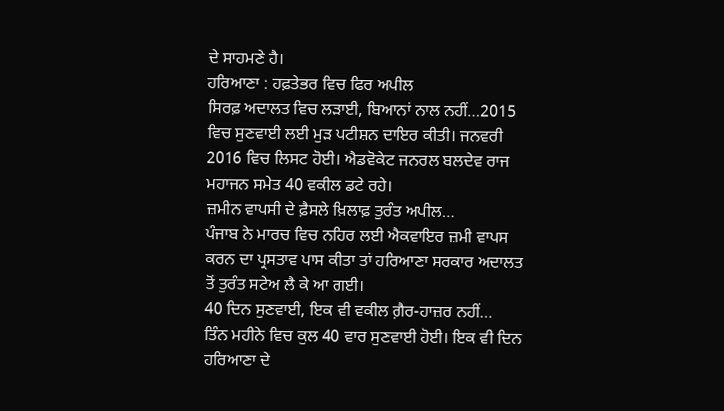ਦੇ ਸਾਹਮਣੇ ਹੈ।
ਹਰਿਆਣਾ : ਹਫ਼ਤੇਭਰ ਵਿਚ ਫਿਰ ਅਪੀਲ
ਸਿਰਫ਼ ਅਦਾਲਤ ਵਿਚ ਲੜਾਈ, ਬਿਆਨਾਂ ਨਾਲ ਨਹੀਂ…2015 ਵਿਚ ਸੁਣਵਾਈ ਲਈ ਮੁੜ ਪਟੀਸ਼ਨ ਦਾਇਰ ਕੀਤੀ। ਜਨਵਰੀ 2016 ਵਿਚ ਲਿਸਟ ਹੋਈ। ਐਡਵੋਕੇਟ ਜਨਰਲ ਬਲਦੇਵ ਰਾਜ ਮਹਾਜਨ ਸਮੇਤ 40 ਵਕੀਲ ਡਟੇ ਰਹੇ।
ਜ਼ਮੀਨ ਵਾਪਸੀ ਦੇ ਫ਼ੈਸਲੇ ਖ਼ਿਲਾਫ਼ ਤੁਰੰਤ ਅਪੀਲ…
ਪੰਜਾਬ ਨੇ ਮਾਰਚ ਵਿਚ ਨਹਿਰ ਲਈ ਐਕਵਾਇਰ ਜ਼ਮੀ ਵਾਪਸ ਕਰਨ ਦਾ ਪ੍ਰਸਤਾਵ ਪਾਸ ਕੀਤਾ ਤਾਂ ਹਰਿਆਣਾ ਸਰਕਾਰ ਅਦਾਲਤ ਤੋਂ ਤੁਰੰਤ ਸਟੇਅ ਲੈ ਕੇ ਆ ਗਈ।
40 ਦਿਨ ਸੁਣਵਾਈ, ਇਕ ਵੀ ਵਕੀਲ ਗ਼ੈਰ-ਹਾਜ਼ਰ ਨਹੀਂ…
ਤਿੰਨ ਮਹੀਨੇ ਵਿਚ ਕੁਲ 40 ਵਾਰ ਸੁਣਵਾਈ ਹੋਈ। ਇਕ ਵੀ ਦਿਨ ਹਰਿਆਣਾ ਦੇ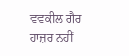ਵਵਕੀਲ ਗੈਰ ਹਾਜ਼ਰ ਨਹੀਂ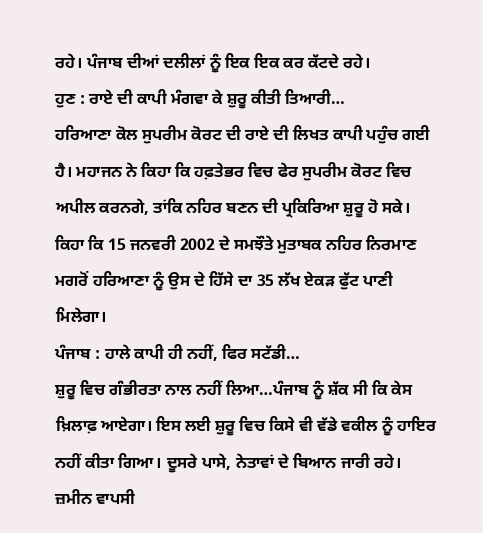ਰਹੇ। ਪੰਜਾਬ ਦੀਆਂ ਦਲੀਲਾਂ ਨੂੰ ਇਕ ਇਕ ਕਰ ਕੱਟਦੇ ਰਹੇ।
ਹੁਣ : ਰਾਏ ਦੀ ਕਾਪੀ ਮੰਗਵਾ ਕੇ ਸ਼ੁਰੂ ਕੀਤੀ ਤਿਆਰੀ…
ਹਰਿਆਣਾ ਕੋਲ ਸੁਪਰੀਮ ਕੋਰਟ ਦੀ ਰਾਏ ਦੀ ਲਿਖਤ ਕਾਪੀ ਪਹੁੰਚ ਗਈ ਹੈ। ਮਹਾਜਨ ਨੇ ਕਿਹਾ ਕਿ ਹਫ਼ਤੇਭਰ ਵਿਚ ਫੇਰ ਸੁਪਰੀਮ ਕੋਰਟ ਵਿਚ ਅਪੀਲ ਕਰਨਗੇ, ਤਾਂਕਿ ਨਹਿਰ ਬਣਨ ਦੀ ਪ੍ਰਕਿਰਿਆ ਸ਼ੁਰੂ ਹੋ ਸਕੇ। ਕਿਹਾ ਕਿ 15 ਜਨਵਰੀ 2002 ਦੇ ਸਮਝੌਤੇ ਮੁਤਾਬਕ ਨਹਿਰ ਨਿਰਮਾਣ ਮਗਰੋਂ ਹਰਿਆਣਾ ਨੂੰ ਉਸ ਦੇ ਹਿੱਸੇ ਦਾ 35 ਲੱਖ ਏਕੜ ਫੁੱਟ ਪਾਣੀ ਮਿਲੇਗਾ।
ਪੰਜਾਬ : ਹਾਲੇ ਕਾਪੀ ਹੀ ਨਹੀਂ, ਫਿਰ ਸਟੱਡੀ…
ਸ਼ੁਰੂ ਵਿਚ ਗੰਭੀਰਤਾ ਨਾਲ ਨਹੀਂ ਲਿਆ…ਪੰਜਾਬ ਨੂੰ ਸ਼ੱਕ ਸੀ ਕਿ ਕੇਸ ਖ਼ਿਲਾਫ਼ ਆਏਗਾ। ਇਸ ਲਈ ਸ਼ੁਰੂ ਵਿਚ ਕਿਸੇ ਵੀ ਵੱਡੇ ਵਕੀਲ ਨੂੰ ਹਾਇਰ ਨਹੀਂ ਕੀਤਾ ਗਿਆ। ਦੂਸਰੇ ਪਾਸੇ, ਨੇਤਾਵਾਂ ਦੇ ਬਿਆਨ ਜਾਰੀ ਰਹੇ।
ਜ਼ਮੀਨ ਵਾਪਸੀ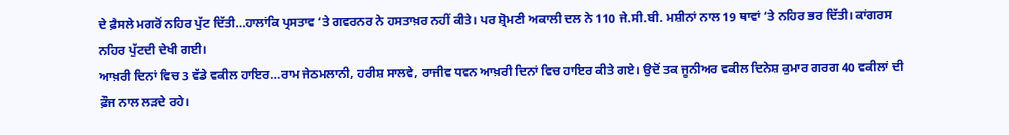ਦੇ ਫ਼ੈਸਲੇ ਮਗਰੋਂ ਨਹਿਰ ਪੁੱਟ ਦਿੱਤੀ…ਹਾਲਾਂਕਿ ਪ੍ਰਸਤਾਵ ‘ਤੇ ਗਵਰਨਰ ਨੇ ਹਸਤਾਖ਼ਰ ਨਹੀਂ ਕੀਤੇ। ਪਰ ਸ਼੍ਰੋਮਣੀ ਅਕਾਲੀ ਦਲ ਨੇ 110 ਜੇ.ਸੀ.ਬੀ. ਮਸ਼ੀਨਾਂ ਨਾਲ 19 ਥਾਵਾਂ ‘ਤੇ ਨਹਿਰ ਭਰ ਦਿੱਤੀ। ਕਾਂਗਰਸ ਨਹਿਰ ਪੁੱਟਦੀ ਦੇਖੀ ਗਈ।
ਆਖ਼ਰੀ ਦਿਨਾਂ ਵਿਚ 3 ਵੱਡੇ ਵਕੀਲ ਹਾਇਰ…ਰਾਮ ਜੇਠਮਲਾਨੀ, ਹਰੀਸ਼ ਸਾਲਵੇ, ਰਾਜੀਵ ਧਵਨ ਆਖ਼ਰੀ ਦਿਨਾਂ ਵਿਚ ਹਾਇਰ ਕੀਤੇ ਗਏ। ਉਦੋਂ ਤਕ ਜੂਨੀਅਰ ਵਕੀਲ ਦਿਨੇਸ਼ ਕੁਮਾਰ ਗਰਗ 40 ਵਕੀਲਾਂ ਦੀ ਫ਼ੌਜ ਨਾਲ ਲੜਦੇ ਰਹੇ।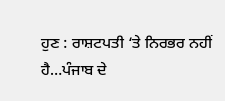ਹੁਣ : ਰਾਸ਼ਟਪਤੀ ‘ਤੇ ਨਿਰਭਰ ਨਹੀਂ ਹੈ…ਪੰਜਾਬ ਦੇ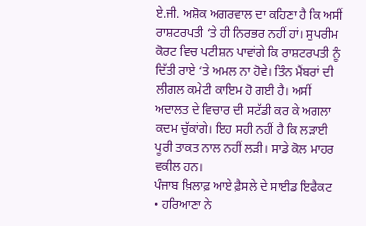ਏ.ਜੀ. ਅਸ਼ੋਕ ਅਗਰਵਾਲ ਦਾ ਕਹਿਣਾ ਹੈ ਕਿ ਅਸੀਂ ਰਾਸ਼ਟਰਪਤੀ ‘ਤੇ ਹੀ ਨਿਰਭਰ ਨਹੀਂ ਹਾਂ। ਸੁਪਰੀਮ ਕੋਰਟ ਵਿਚ ਪਟੀਸ਼ਨ ਪਾਵਾਂਗੇ ਕਿ ਰਾਸ਼ਟਰਪਤੀ ਨੂੰ ਦਿੱਤੀ ਰਾਏ ‘ਤੇ ਅਮਲ ਨਾ ਹੋਵੇ। ਤਿੰਨ ਮੈਂਬਰਾਂ ਦੀ ਲੀਗਲ ਕਮੇਟੀ ਕਾਇਮ ਹੋ ਗਈ ਹੈ। ਅਸੀਂ ਅਦਾਲਤ ਦੇ ਵਿਚਾਰ ਦੀ ਸਟੱਡੀ ਕਰ ਕੇ ਅਗਲਾ ਕਦਮ ਚੁੱਕਾਂਗੇ। ਇਹ ਸਹੀ ਨਹੀਂ ਹੈ ਕਿ ਲੜਾਈ ਪੂਰੀ ਤਾਕਤ ਨਾਲ ਨਹੀਂ ਲੜੀ। ਸਾਡੇ ਕੋਲ ਮਾਹਰ ਵਕੀਲ ਹਨ।
ਪੰਜਾਬ ਖ਼ਿਲਾਫ਼ ਆਏ ਫ਼ੈਸਲੇ ਦੇ ਸਾਈਡ ਇਫੈਕਟ
• ਹਰਿਆਣਾ ਨੇ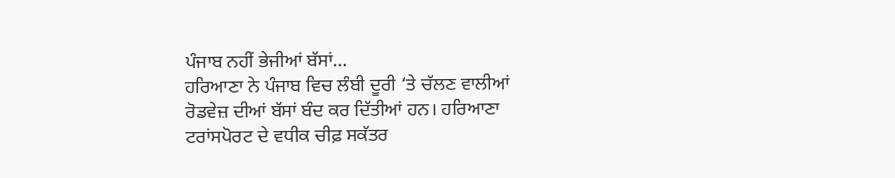ਪੰਜਾਬ ਨਹੀਂ ਭੇਜੀਆਂ ਬੱਸਾਂ…
ਹਰਿਆਣਾ ਨੇ ਪੰਜਾਬ ਵਿਚ ਲੰਬੀ ਦੂਰੀ ‘ਤੇ ਚੱਲਣ ਵਾਲੀਆਂ ਰੋਡਵੇਜ਼ ਦੀਆਂ ਬੱਸਾਂ ਬੰਦ ਕਰ ਦਿੱਤੀਆਂ ਹਨ। ਹਰਿਆਣਾ ਟਰਾਂਸਪੋਰਟ ਦੇ ਵਧੀਕ ਚੀਫ਼ ਸਕੱਤਰ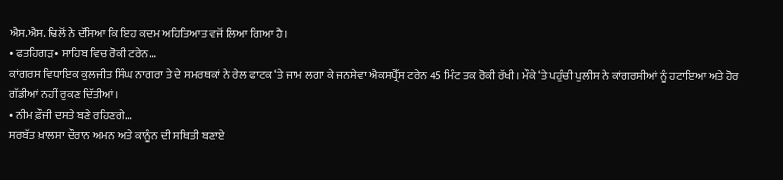ਐਸ.ਐਸ. ਢਿਲੋਂ ਨੇ ਦੱਸਿਆ ਕਿ ਇਹ ਕਦਮ ਅਹਿਤਿਆਤ ਵਜੋਂ ਲਿਆ ਗਿਆ ਹੈ।
• ਫਤਹਿਗੜ• ਸਾਹਿਬ ਵਿਚ ਰੋਕੀ ਟਰੇਨ…
ਕਾਂਗਰਸ ਵਿਧਾਇਕ ਕੁਲਜੀਤ ਸਿੰਘ ਨਾਗਰਾ ਤੇ ਦੇ ਸਮਰਥਕਾਂ ਨੇ ਰੇਲ ਫਾਟਕ ‘ਤੇ ਜਾਮ ਲਗਾ ਕੇ ਜਨਸੇਵਾ ਐਕਸਪ੍ਰੈੱਸ ਟਰੇਨ 45 ਮਿੰਟ ਤਕ ਰੋਕੀ ਰੱਖੀ। ਮੌਕੇ ‘ਤੇ ਪਹੁੰਚੀ ਪੁਲੀਸ ਨੇ ਕਾਂਗਰਸੀਆਂ ਨੂੰ ਹਟਾਇਆ ਅਤੇ ਹੋਰ ਗੱਡੀਆਂ ਨਹੀਂ ਰੁਕਣ ਦਿੱਤੀਆਂ।
• ਨੀਮ ਫ਼ੌਜੀ ਦਸਤੇ ਬਣੇ ਰਹਿਣਗੇ…
ਸਰਬੱਤ ਖ਼ਾਲਸਾ ਦੌਰਾਨ ਅਮਨ ਅਤੇ ਕਾਨੂੰਨ ਦੀ ਸਥਿਤੀ ਬਣਾਏ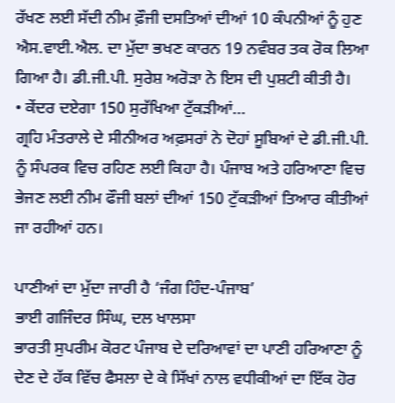ਰੱਖਣ ਲਈ ਸੱਦੀ ਨੀਮ ਫ਼ੌਜੀ ਦਸਤਿਆਂ ਦੀਆਂ 10 ਕੰਪਨੀਆਂ ਨੂੰ ਹੁਣ ਐਸ.ਵਾਈ.ਐਲ. ਦਾ ਮੁੱਦਾ ਭਖਣ ਕਾਰਨ 19 ਨਵੰਬਰ ਤਕ ਰੋਕ ਲਿਆ ਗਿਆ ਹੈ। ਡੀ.ਜੀ.ਪੀ. ਸੁਰੇਸ਼ ਅਰੋੜਾ ਨੇ ਇਸ ਦੀ ਪੁਸ਼ਟੀ ਕੀਤੀ ਹੈ।
• ਕੇਂਦਰ ਦਏਗਾ 150 ਸੁਰੱਖਿਆ ਟੁੱਕੜੀਆਂ…
ਗ੍ਰਹਿ ਮੰਤਰਾਲੇ ਦੇ ਸੀਨੀਅਰ ਅਫ਼ਸਰਾਂ ਨੇ ਦੋਹਾਂ ਸੂਬਿਆਂ ਦੇ ਡੀ.ਜੀ.ਪੀ. ਨੂੰ ਸੰਪਰਕ ਵਿਚ ਰਹਿਣ ਲਈ ਕਿਹਾ ਹੈ। ਪੰਜਾਬ ਅਤੇ ਹਰਿਆਣਾ ਵਿਚ ਭੇਜਣ ਲਈ ਨੀਮ ਫੌਜੀ ਬਲਾਂ ਦੀਆਂ 150 ਟੁੱਕੜੀਆਂ ਤਿਆਰ ਕੀਤੀਆਂ ਜਾ ਰਹੀਆਂ ਹਨ।

ਪਾਣੀਆਂ ਦਾ ਮੁੱਦਾ ਜਾਰੀ ਹੈ ‘ਜੰਗ ਹਿੰਦ-ਪੰਜਾਬ’
ਭਾਈ ਗਜਿੰਦਰ ਸਿੰਘ, ਦਲ ਖਾਲਸਾ
ਭਾਰਤੀ ਸੁਪਰੀਮ ਕੋਰਟ ਪੰਜਾਬ ਦੇ ਦਰਿਆਵਾਂ ਦਾ ਪਾਣੀ ਹਰਿਆਣਾ ਨੂੰ ਦੇਣ ਦੇ ਹੱਕ ਵਿੱਚ ਫੈਸਲਾ ਦੇ ਕੇ ਸਿੱਖਾਂ ਨਾਲ ਵਧੀਕੀਆਂ ਦਾ ਇੱਕ ਹੋਰ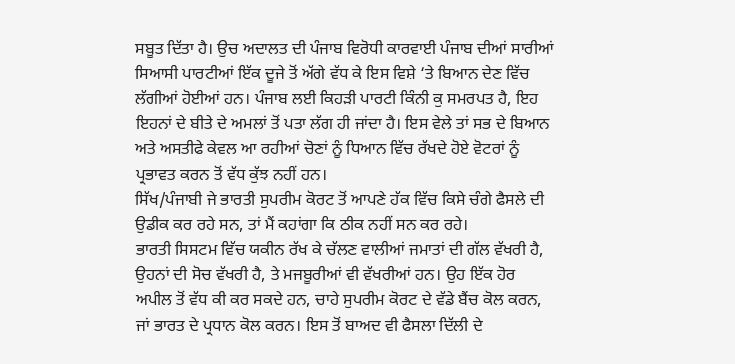ਸਬੂਤ ਦਿੱਤਾ ਹੈ। ਉਚ ਅਦਾਲਤ ਦੀ ਪੰਜਾਬ ਵਿਰੋਧੀ ਕਾਰਵਾਈ ਪੰਜਾਬ ਦੀਆਂ ਸਾਰੀਆਂ ਸਿਆਸੀ ਪਾਰਟੀਆਂ ਇੱਕ ਦੂਜੇ ਤੋਂ ਅੱਗੇ ਵੱਧ ਕੇ ਇਸ ਵਿਸ਼ੇ ‘ਤੇ ਬਿਆਨ ਦੇਣ ਵਿੱਚ ਲੱਗੀਆਂ ਹੋਈਆਂ ਹਨ। ਪੰਜਾਬ ਲਈ ਕਿਹੜੀ ਪਾਰਟੀ ਕਿੰਨੀ ਕੁ ਸਮਰਪਤ ਹੈ, ਇਹ ਇਹਨਾਂ ਦੇ ਬੀਤੇ ਦੇ ਅਮਲਾਂ ਤੋਂ ਪਤਾ ਲੱਗ ਹੀ ਜਾਂਦਾ ਹੈ। ਇਸ ਵੇਲੇ ਤਾਂ ਸਭ ਦੇ ਬਿਆਨ ਅਤੇ ਅਸਤੀਫੇ ਕੇਵਲ ਆ ਰਹੀਆਂ ਚੋਣਾਂ ਨੂੰ ਧਿਆਨ ਵਿੱਚ ਰੱਖਦੇ ਹੋਏ ਵੋਟਰਾਂ ਨੂੰ ਪ੍ਰਭਾਵਤ ਕਰਨ ਤੋਂ ਵੱਧ ਕੁੱਝ ਨਹੀਂ ਹਨ।
ਸਿੱਖ/ਪੰਜਾਬੀ ਜੇ ਭਾਰਤੀ ਸੁਪਰੀਮ ਕੋਰਟ ਤੋਂ ਆਪਣੇ ਹੱਕ ਵਿੱਚ ਕਿਸੇ ਚੰਗੇ ਫੈਸਲੇ ਦੀ ਉਡੀਕ ਕਰ ਰਹੇ ਸਨ, ਤਾਂ ਮੈਂ ਕਹਾਂਗਾ ਕਿ ਠੀਕ ਨਹੀਂ ਸਨ ਕਰ ਰਹੇ।
ਭਾਰਤੀ ਸਿਸਟਮ ਵਿੱਚ ਯਕੀਨ ਰੱਖ ਕੇ ਚੱਲਣ ਵਾਲੀਆਂ ਜਮਾਤਾਂ ਦੀ ਗੱਲ ਵੱਖਰੀ ਹੈ, ਉਹਨਾਂ ਦੀ ਸੋਚ ਵੱਖਰੀ ਹੈ, ਤੇ ਮਜਬੂਰੀਆਂ ਵੀ ਵੱਖਰੀਆਂ ਹਨ। ਉਹ ਇੱਕ ਹੋਰ ਅਪੀਲ ਤੋਂ ਵੱਧ ਕੀ ਕਰ ਸਕਦੇ ਹਨ, ਚਾਹੇ ਸੁਪਰੀਮ ਕੋਰਟ ਦੇ ਵੱਡੇ ਬੈਂਚ ਕੋਲ ਕਰਨ, ਜਾਂ ਭਾਰਤ ਦੇ ਪ੍ਰਧਾਨ ਕੋਲ ਕਰਨ। ਇਸ ਤੋਂ ਬਾਅਦ ਵੀ ਫੈਸਲਾ ਦਿੱਲੀ ਦੇ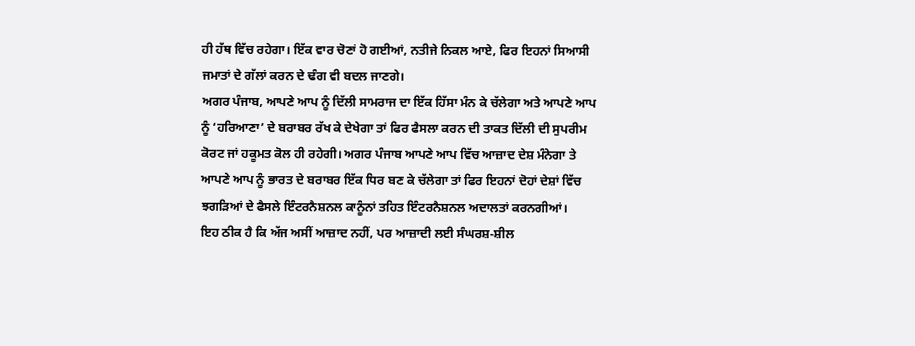ਹੀ ਹੱਥ ਵਿੱਚ ਰਹੇਗਾ। ਇੱਕ ਵਾਰ ਚੋਣਾਂ ਹੋ ਗਈਆਂ, ਨਤੀਜੇ ਨਿਕਲ ਆਏ, ਫਿਰ ਇਹਨਾਂ ਸਿਆਸੀ ਜਮਾਤਾਂ ਦੇ ਗੱਲਾਂ ਕਰਨ ਦੇ ਢੰਗ ਵੀ ਬਦਲ ਜਾਣਗੇ।
ਅਗਰ ਪੰਜਾਬ, ਆਪਣੇ ਆਪ ਨੂੰ ਦਿੱਲੀ ਸਾਮਰਾਜ ਦਾ ਇੱਕ ਹਿੱਸਾ ਮੰਨ ਕੇ ਚੱਲੇਗਾ ਅਤੇ ਆਪਣੇ ਆਪ ਨੂੰ ‘ਹਰਿਆਣਾ’ ਦੇ ਬਰਾਬਰ ਰੱਖ ਕੇ ਦੇਖੇਗਾ ਤਾਂ ਫਿਰ ਫੈਸਲਾ ਕਰਨ ਦੀ ਤਾਕਤ ਦਿੱਲੀ ਦੀ ਸੁਪਰੀਮ ਕੋਰਟ ਜਾਂ ਹਕੂਮਤ ਕੋਲ ਹੀ ਰਹੇਗੀ। ਅਗਰ ਪੰਜਾਬ ਆਪਣੇ ਆਪ ਵਿੱਚ ਆਜ਼ਾਦ ਦੇਸ਼ ਮੰਨੇਗਾ ਤੇ ਆਪਣੇ ਆਪ ਨੂੰ ਭਾਰਤ ਦੇ ਬਰਾਬਰ ਇੱਕ ਧਿਰ ਬਣ ਕੇ ਚੱਲੇਗਾ ਤਾਂ ਫਿਰ ਇਹਨਾਂ ਦੋਹਾਂ ਦੇਸ਼ਾਂ ਵਿੱਚ ਝਗੜਿਆਂ ਦੇ ਫੈਸਲੇ ਇੰਟਰਨੈਸ਼ਨਲ ਕਾਨੂੰਨਾਂ ਤਹਿਤ ਇੰਟਰਨੈਸ਼ਨਲ ਅਦਾਲਤਾਂ ਕਰਨਗੀਆਂ।
ਇਹ ਠੀਕ ਹੈ ਕਿ ਅੱਜ ਅਸੀਂ ਆਜ਼ਾਦ ਨਹੀਂ, ਪਰ ਆਜ਼ਾਦੀ ਲਈ ਸੰਘਰਸ਼-ਸ਼ੀਲ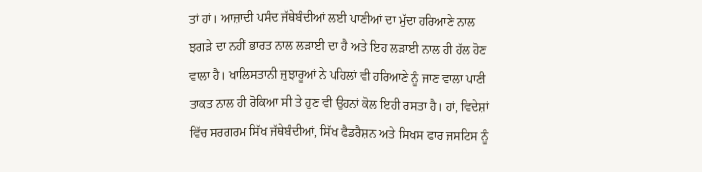ਤਾਂ ਹਾਂ। ਆਜ਼ਾਦੀ ਪਸੰਦ ਜੱਥੇਬੰਦੀਆਂ ਲਈ ਪਾਣੀਆਂ ਦਾ ਮੁੱਦਾ ਹਰਿਆਣੇ ਨਾਲ ਝਗੜੇ ਦਾ ਨਹੀਂ ਭਾਰਤ ਨਾਲ ਲੜਾਈ ਦਾ ਹੈ ਅਤੇ ਇਹ ਲੜਾਈ ਨਾਲ ਹੀ ਹੱਲ ਹੋਣ ਵਾਲਾ ਹੈ। ਖਾਲਿਸਤਾਨੀ ਜੁਝਾਰੂਆਂ ਨੇ ਪਹਿਲਾਂ ਵੀ ਹਰਿਆਣੇ ਨੂੰ ਜਾਣ ਵਾਲਾ ਪਾਣੀ ਤਾਕਤ ਨਾਲ ਹੀ ਰੋਕਿਆ ਸੀ ਤੇ ਹੁਣ ਵੀ ਉਹਨਾਂ ਕੋਲ ਇਹੀ ਰਸਤਾ ਹੈ। ਹਾਂ, ਵਿਦੇਸ਼ਾਂ ਵਿੱਚ ਸਰਗਰਮ ਸਿੱਖ ਜੱਥੇਬੰਦੀਆਂ, ਸਿੱਖ ਫੈਡਰੈਸ਼ਨ ਅਤੇ ਸਿਖਸ ਫਾਰ ਜਸਟਿਸ ਨੂੰ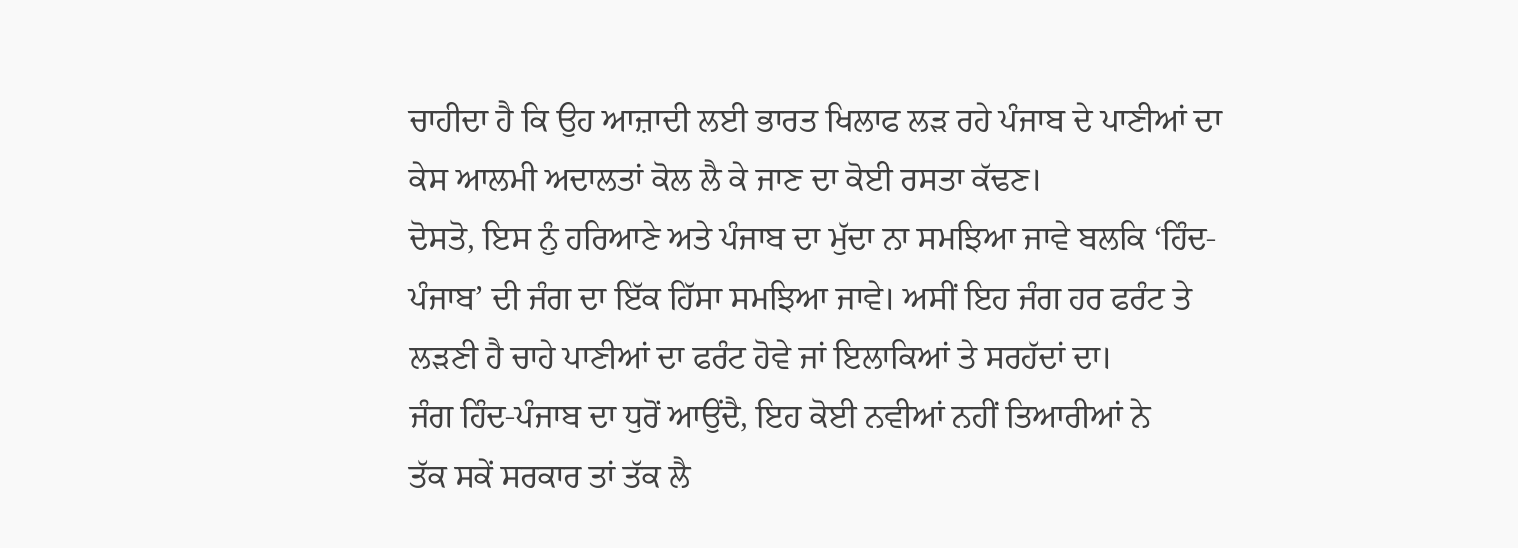ਚਾਹੀਦਾ ਹੈ ਕਿ ਉਹ ਆਜ਼ਾਦੀ ਲਈ ਭਾਰਤ ਖਿਲਾਫ ਲੜ ਰਹੇ ਪੰਜਾਬ ਦੇ ਪਾਣੀਆਂ ਦਾ ਕੇਸ ਆਲਮੀ ਅਦਾਲਤਾਂ ਕੋਲ ਲੈ ਕੇ ਜਾਣ ਦਾ ਕੋਈ ਰਸਤਾ ਕੱਢਣ।
ਦੋਸਤੋ, ਇਸ ਨੁੰ ਹਰਿਆਣੇ ਅਤੇ ਪੰਜਾਬ ਦਾ ਮੁੱਦਾ ਨਾ ਸਮਝਿਆ ਜਾਵੇ ਬਲਕਿ ‘ਹਿੰਦ-ਪੰਜਾਬ’ ਦੀ ਜੰਗ ਦਾ ਇੱਕ ਹਿੱਸਾ ਸਮਝਿਆ ਜਾਵੇ। ਅਸੀਂ ਇਹ ਜੰਗ ਹਰ ਫਰੰਟ ਤੇ ਲੜਣੀ ਹੈ ਚਾਹੇ ਪਾਣੀਆਂ ਦਾ ਫਰੰਟ ਹੋਵੇ ਜਾਂ ਇਲਾਕਿਆਂ ਤੇ ਸਰਹੱਦਾਂ ਦਾ।
ਜੰਗ ਹਿੰਦ-ਪੰਜਾਬ ਦਾ ਧੁਰੋਂ ਆਉਂਦੈ, ਇਹ ਕੋਈ ਨਵੀਆਂ ਨਹੀਂ ਤਿਆਰੀਆਂ ਨੇ
ਤੱਕ ਸਕੇਂ ਸਰਕਾਰ ਤਾਂ ਤੱਕ ਲੈ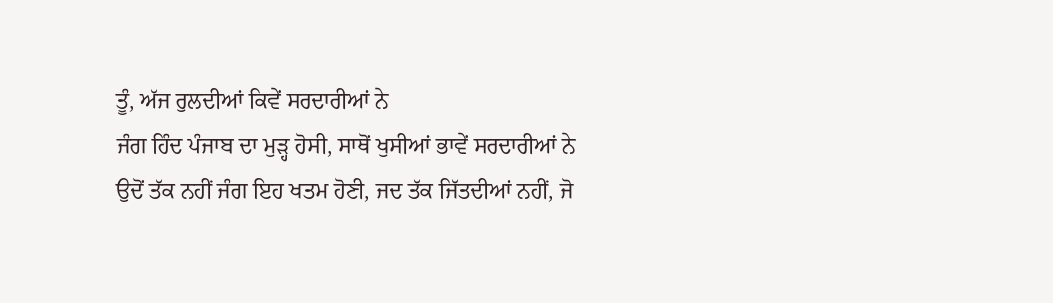ਤੂੰ, ਅੱਜ ਰੁਲਦੀਆਂ ਕਿਵੇਂ ਸਰਦਾਰੀਆਂ ਨੇ
ਜੰਗ ਹਿੰਦ ਪੰਜਾਬ ਦਾ ਮੁੜ੍ਹ ਹੋਸੀ, ਸਾਥੋਂ ਖੁਸੀਆਂ ਭਾਵੇਂ ਸਰਦਾਰੀਆਂ ਨੇ
ਉਦੋਂ ਤੱਕ ਨਹੀਂ ਜੰਗ ਇਹ ਖਤਮ ਹੋਣੀ, ਜਦ ਤੱਕ ਜਿੱਤਦੀਆਂ ਨਹੀਂ, ਜੋ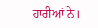ਹਾਰੀਆਂ ਨੇ।